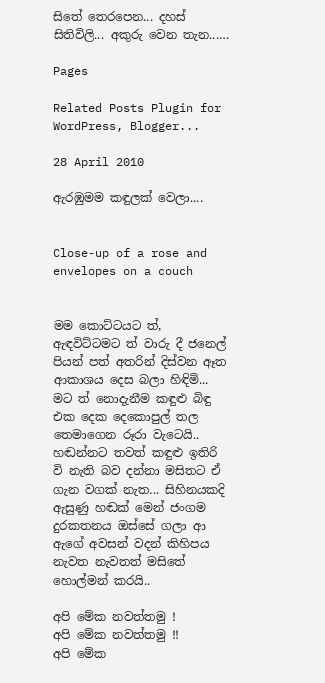සිතේ තෙරපෙන... දහස් සිතිවිලි... අකුරු වෙන තැන...…

Pages

Related Posts Plugin for WordPress, Blogger...

28 April 2010

ඇරඹුමම කඳුලක් වෙලා....


Close-up of a rose and envelopes on a couch


මම කොට්ටයට ත්, ඇඳවිට්ටමට ත් වාරු දී ජනෙල් පියන් පත් අතරින් දිස්වන ඈත ආකාශය දෙස බලා හිඳිමි... මට ත් නොදැනීම කඳුළු බිඳු එක දෙක දෙකොපුල් තල තෙමාගෙන රූරා වැටෙයි.. හඬන්නට තවත් කඳුළු ඉතිරි වි නැති බව දන්නා මසිතට ඒ ගැන වගක් නැත... සිහිනයකදි ඇසුණු හඬක් මෙන් ජංගම දුරකතනය ඔස්සේ ගලා ආ ඇගේ අවසන් වදන් කිහිපය නැවත නැවතත් මසිතේ හොල්මන් කරයි..

අපි මේක නවත්තමු !
අපි මේක නවත්තමු !!
අපි මේක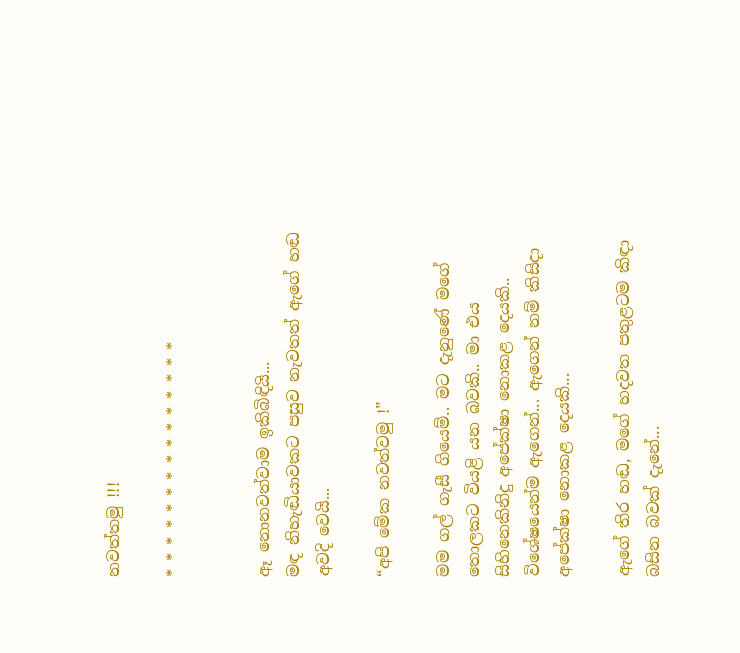නවත්තමු !!!

* * * * * * * * * * * * * * *


ඈ නොනවත්වාම ඉකිබිඳියි...
මඳ නිහැඬියාවකට පසුව නැවතත් ඇගේ හඬ අවදි වෙයි...

“අපි මේක නවත්වමු !”

මම ගල් ගැසී ගියෙම්.. මට දැනුණේ මගේ තොලකට වියළි යන බවකි.. මා එය සිහිනෙකිනිදු අපේක්ෂා නොකළ දෙයකි.. විශේෂයෙන්ම ඇගෙන්... ඇගෙන් නම් කිසිදා අපේක්ෂා නොකළ දෙයකි...

ඇගේ තිර හඬ, මගේ හදවත පතුළටම කිඳා බසින බවක් දැනේ...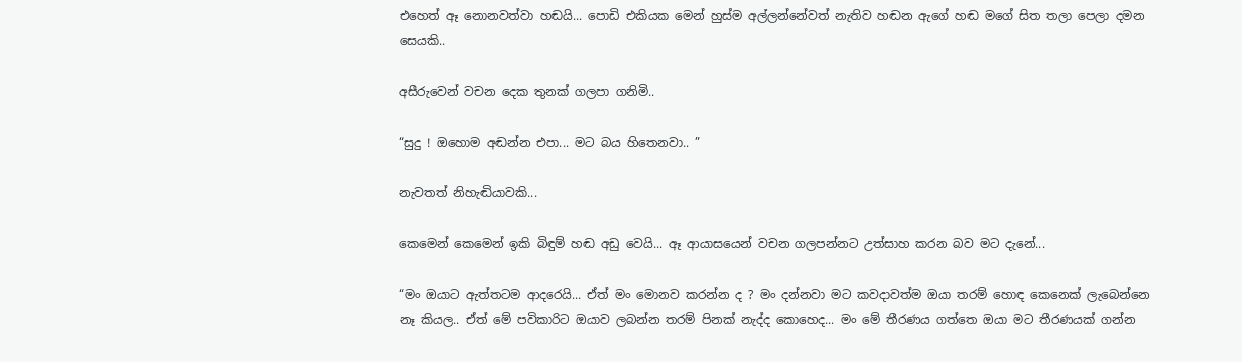එහෙත් ඈ නොනවත්වා හඬයි... පොඩි එකියක මෙන් හුස්ම අල්ලන්නේවත් නැතිව හඬන ඇගේ හඬ මගේ සිත තලා පෙලා දමන සෙයකි..

අසීරුවෙන් වචන දෙක තුනක් ගලපා ගනිමි..

“සුදු ! ඔහොම අඬන්න එපා... මට බය හිතෙනවා.. ”

නැවතත් නිහැඬියාවකි...

කෙමෙන් කෙමෙන් ඉකි බිඳුම් හඬ අඩු වෙයි... ඈ ආයාසයෙන් වචන ගලපන්නට උත්සාහ කරන බව මට දැනේ...

“මං ඔයාට ඇත්තටම ආදරෙයි... ඒත් මං මොනව කරන්න ද ? මං දන්නවා මට කවදාවත්ම ඔයා තරම් හොඳ කෙනෙක් ලැබෙන්නෙ නෑ කියල.. ඒත් මේ පවිකාරිට ඔයාව ලබන්න තරම් පිනක් නැද්ද කොහෙද... මං මේ තීරණය ගත්තෙ ඔයා මට තීරණයක් ගන්න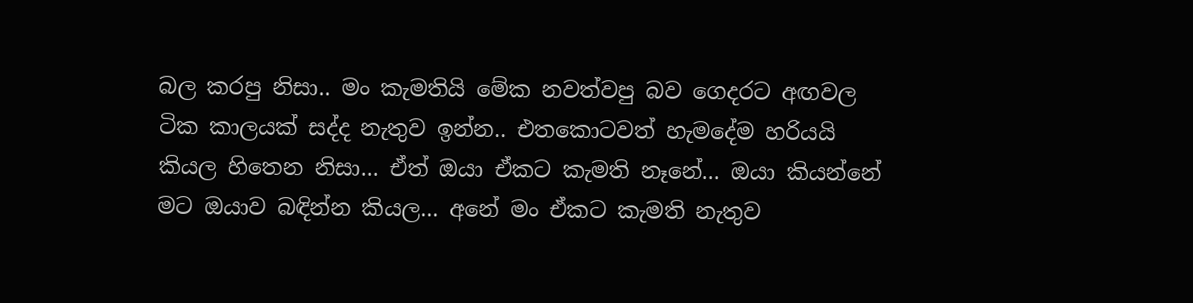බල කරපු නිසා.. මං කැමතියි මේක නවත්වපු බව ගෙදරට අඟවල ටික කාලයක් සද්ද නැතුව ඉන්න.. එතකොටවත් හැමදේම හරියයි කියල හිතෙන නිසා... ඒත් ඔයා ඒකට කැමති නෑනේ... ඔයා කියන්නේ මට ඔයාව බඳින්න කියල... අනේ මං ඒකට කැමති නැතුව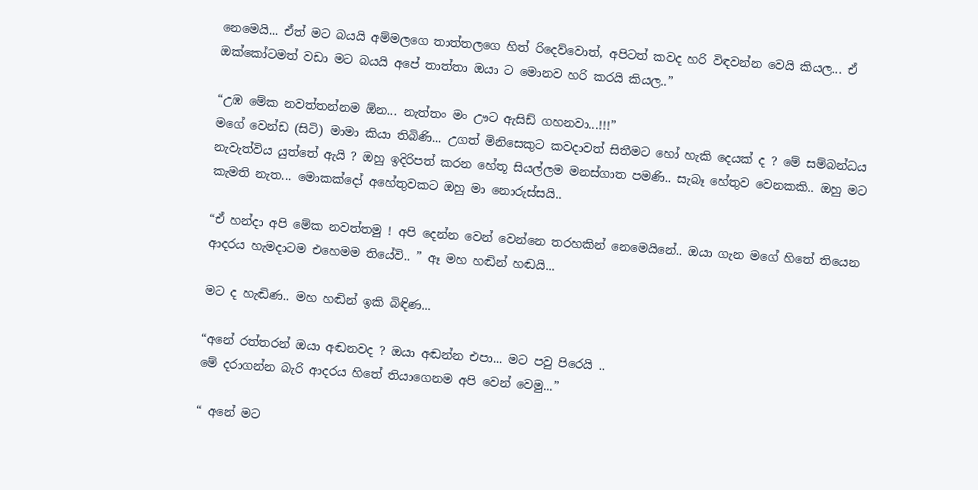නෙමෙයි... ඒත් මට බයයි අම්මලගෙ තාත්තලගෙ හිත් රිදෙව්වොත්, අපිටත් කවද හරි විඳවන්න වෙයි කියල... ඒ ඔක්කෝටමත් වඩා මට බයයි අපේ තාත්තා ඔයා ට මොනව හරි කරයි කියල..”

“උඹ මේක නවත්තන්නම ඕන... නැත්තං මං ඌට ඇසිඩ් ගහනවා...!!!”
මගේ වෙන්ඩ (සිටි) මාමා කියා තිබිණි... උගත් මිනිසෙකුට කවදාවත් සිතීමට හෝ හැකි දෙයක් ද ? මේ සම්බන්ධය නැවැත්විය යුත්තේ ඇයි ? ඔහු ඉදිරිපත් කරන හේතූ සියල්ලම මනස්ගාත පමණි.. සැබෑ හේතුව වෙනකකි.. ඔහු මට කැමති නැත... මොකක්දෝ අහේතුවකට ඔහු මා නොරුස්සයි..

“ඒ හන්දා අපි මේක නවත්තමු ! අපි දෙන්න වෙන් වෙන්නෙ තරහකින් නෙමෙයිනේ.. ඔයා ගැන මගේ හිතේ තියෙන ආදරය හැමදාටම එහෙමම තියේවි.. ” ඈ මහ හඬින් හඬයි...

මට ද හැඬිණ.. මහ හඬින් ඉකි බිඳිණ...

“අනේ රත්තරන් ඔයා අඬනවද ? ඔයා අඬන්න එපා... මට පවු පිරෙයි ..
මේ දරාගන්න බැරි ආදරය හිතේ තියාගෙනම අපි වෙන් වෙමු...”

“ අනේ මට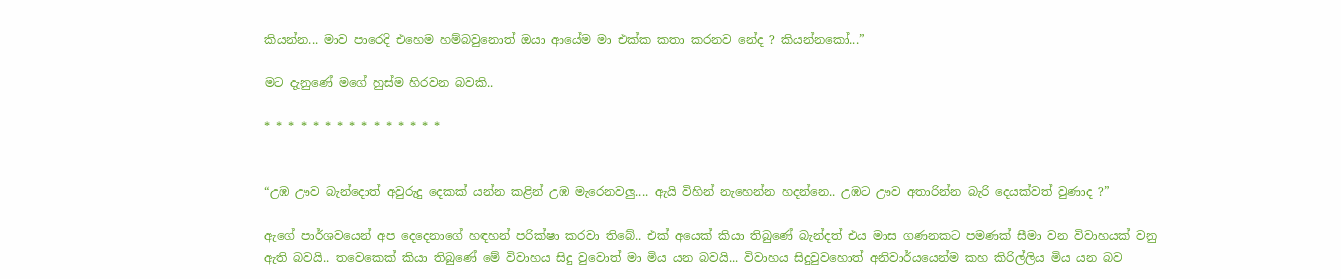කියන්න... මාව පාරෙදි එහෙම හම්බවුනොත් ඔයා ආයේම මා එක්ක කතා කරනව නේද ? කියන්නකෝ...”

මට දැනුණේ මගේ හුස්ම හිරවන බවකි..

* * * * * * * * * * * * * * *


“උඹ ඌව බැන්දොත් අවුරුදු දෙකක් යන්න කළින් උඹ මැරෙනවලු.... ඇයි විහින් නැහෙන්න හදන්නෙ.. උඹට ඌව අතාරින්න බැරි දෙයක්වත් වුණාද ?”

ඇගේ පාර්ශවයෙන් අප දෙදෙනාගේ හඳහන් පරික්ෂා කරවා තිබේ.. එක් අයෙක් කියා තිබුණේ බැන්දත් එය මාස ගණනකට පමණක් සීමා වන විවාහයක් වනු ඇති බවයි.. තවෙකෙක් කියා තිබුණේ මේ විවාහය සිදු වුවොත් මා මිය යන බවයි... විවාහය සිදුවුවහොත් අනිවාර්යයෙන්ම කහ කිරිල්ලිය මිය යන බව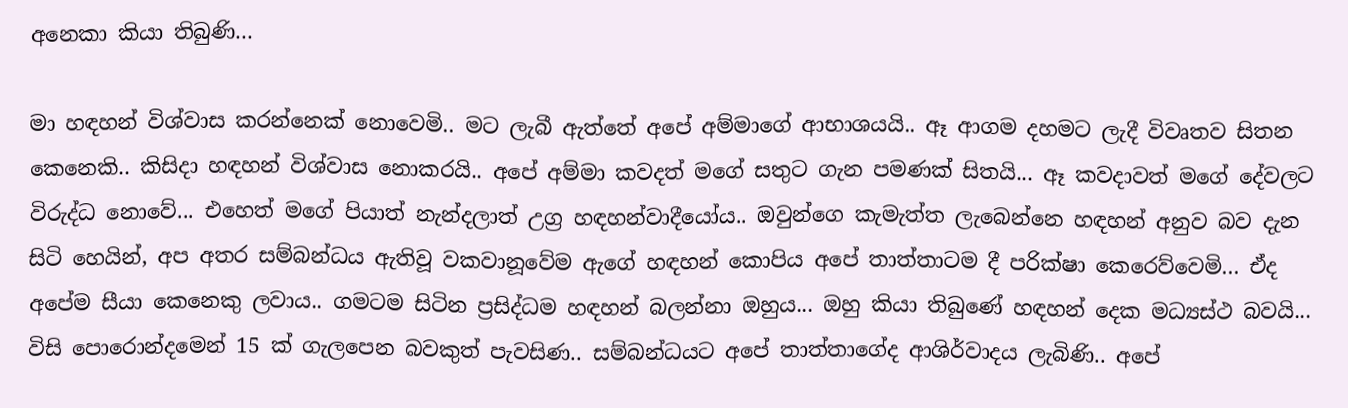අනෙකා කියා තිබුණි...

මා හඳහන් විශ්වාස කරන්නෙක් නොවෙමි.. මට ලැබී ඇත්තේ අපේ අම්මාගේ ආභාශයයි.. ඈ ආගම දහමට ලැදී විවෘතව සිතන කෙනෙකි.. කිසිදා හඳහන් විශ්වාස නොකරයි.. අපේ අම්මා කවදත් මගේ සතුට ගැන පමණක් සිතයි... ඈ කවදාවත් මගේ දේවලට විරුද්ධ නොවේ... එහෙත් මගේ පියාත් නැන්දලාත් උග්‍ර හඳහන්වාදීයෝය.. ඔවුන්ගෙ කැමැත්ත ලැබෙන්නෙ හඳහන් අනුව බව දැන සිටි හෙයින්, අප අතර සම්බන්ධය ඇතිවූ වකවානූවේම ඇගේ හඳහන් කොපිය අපේ තාත්තාටම දී පරික්ෂා කෙරෙව්වෙමි... ඒද අපේම සීයා කෙනෙකු ලවාය.. ගමටම සිටින ප්‍රසිද්ධම හඳහන් බලන්නා ඔහුය... ඔහු කියා තිබුණේ හඳහන් දෙක මධ්‍යස්ථ බවයි... විසි පොරොන්දමෙන් 15 ක් ගැලපෙන බවකුත් පැවසිණ.. සම්බන්ධයට අපේ තාත්තාගේද ආශිර්වාදය ලැබිණි.. අපේ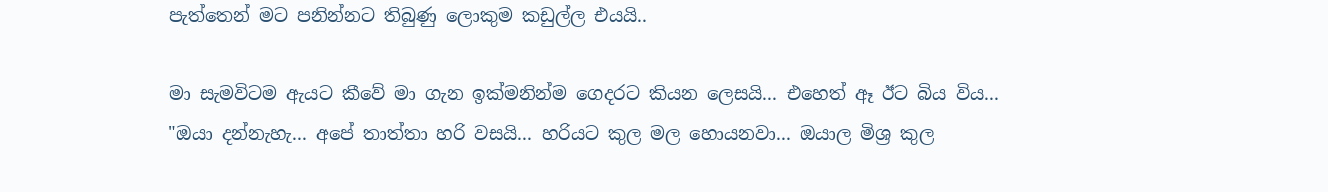පැත්තෙන් මට පනින්නට තිබුණු ලොකුම කඩුල්ල එයයි..

මා සැමවිටම ඇයට කීවේ මා ගැන ඉක්මනින්ම ගෙදරට කියන ලෙසයි... එහෙත් ඈ ඊට බිය විය...
"ඔයා දන්නැහැ... අපේ තාත්තා හරි වසයි... හරියට කුල මල හොයනවා... ඔයාල මිශ්‍ර කුල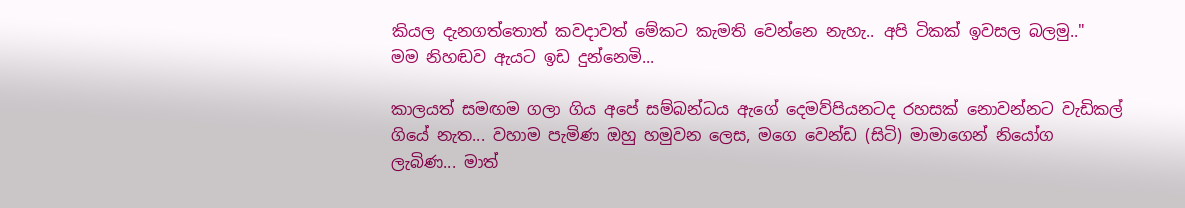කියල දැනගත්තොත් කවදාවත් මේකට කැමති වෙන්නෙ නැහැ.. අපි ටිකක් ඉවසල බලමු.."
මම නිහඬව ඇයට ඉඩ දුන්නෙමි...

කාලයත් සමඟම ගලා ගිය අපේ සම්බන්ධය ඇගේ දෙමව්පියනටද රහසක් නොවන්නට වැඩිකල් ගියේ නැත... වහාම පැමිණ ඔහු හමුවන ලෙස, මගෙ වෙන්ඩ (සිටි) මාමාගෙන් නියෝග ලැබිණ... මාත්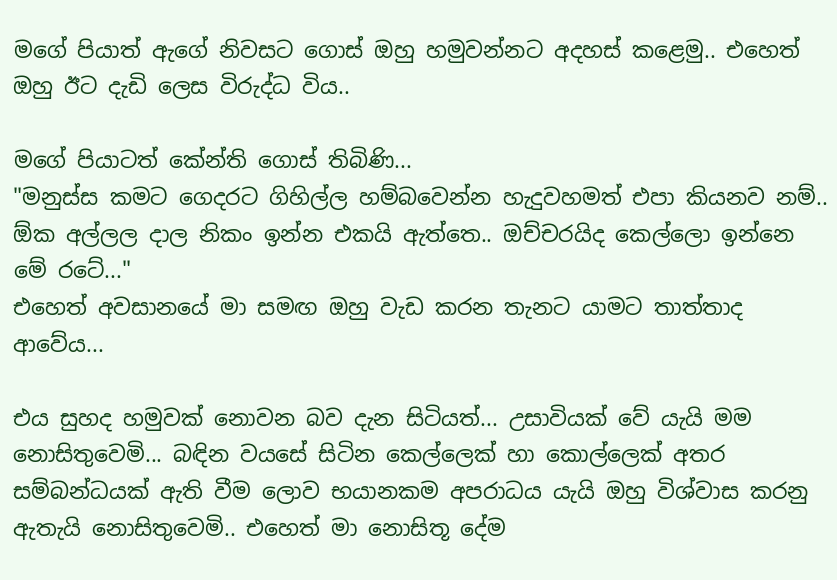මගේ පියාත් ඇගේ නිවසට ගොස් ඔහු හමුවන්නට අදහස් කළෙමු.. එහෙත් ඔහු ඊට දැඩි ලෙස විරුද්ධ විය..

මගේ පියාටත් කේන්ති ගොස් තිබිණි...
"මනුස්ස කමට ගෙදරට ගිහිල්ල හම්බවෙන්න හැදුවහමත් එපා කියනව නම්.. ඕක අල්ලල දාල නිකං ඉන්න එකයි ඇත්තෙ.. ඔච්චරයිද කෙල්ලො ඉන්නෙ මේ රටේ..."
එහෙත් අවසානයේ මා සමඟ ඔහු වැඩ කරන තැනට යාමට තාත්තාද ආවේය...

එය සුහද හමුවක් නොවන බව දැන සිටියත්... උසාවියක් වේ යැයි මම නොසිතුවෙමි... බඳින වයසේ සිටින කෙල්ලෙක් හා කොල්ලෙක් අතර සම්බන්ධයක් ඇති වීම ලොව භයානකම අපරාධය යැයි ඔහු විශ්වාස කරනු ඇතැයි නොසිතුවෙමි.. එහෙත් මා නොසිතූ දේම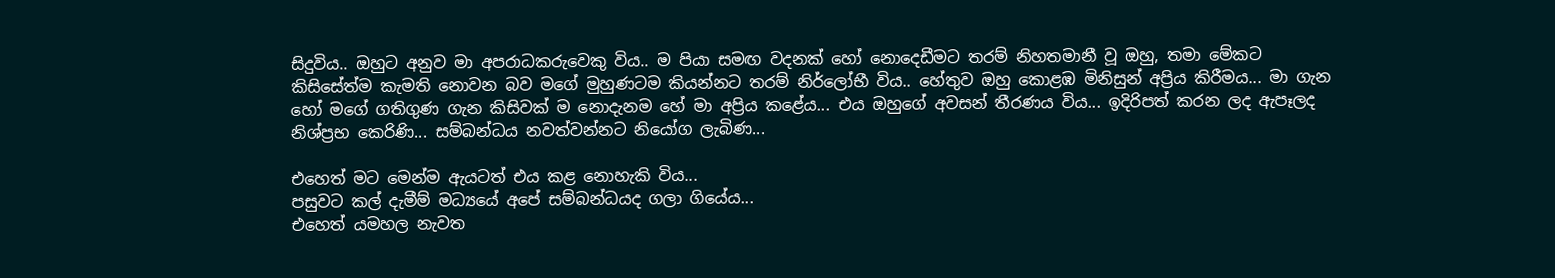සිදුවිය.. ඔහුට අනුව මා අපරාධකරුවෙකු විය.. ම පියා සමඟ වදනක් හෝ නොදෙඩීමට තරම් නිහතමානී වූ ඔහු, තමා මේකට කිසිසේත්ම කැමති නොවන බව මගේ මුහුණටම කියන්නට තරම් නිර්ලෝභී විය.. හේතුව ඔහු කොළඹ මිනිසුන් අප්‍රිය කිරීමය... මා ගැන හෝ මගේ ගතිගුණ ගැන කිසිවක් ම නොදැනම හේ මා අප්‍රිය කළේය... එය ඔහුගේ අවසන් තීරණය විය... ඉදිරිපත් කරන ලද ඇපෑලද නිශ්ප්‍රභ කෙරිණි... සම්බන්ධය නවත්වන්නට නියෝග ලැබිණ...

එහෙත් මට මෙන්ම ඇයටත් එය කළ නොහැකි විය...
පසුවට කල් දැමීම් මධ්‍යයේ අපේ සම්බන්ධයද ගලා ගියේය...
එහෙත් යමහල නැවත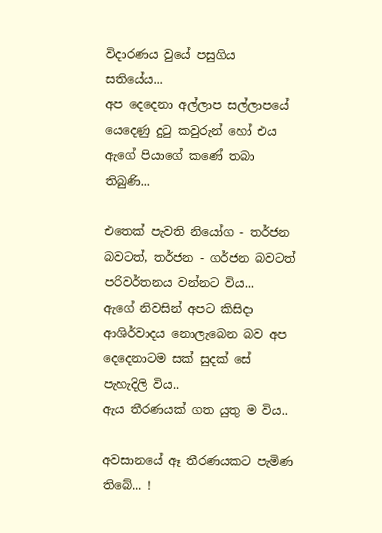විදාරණය වුයේ පසුගිය සතියේය...
අප දෙදෙනා අල්ලාප සල්ලාපයේ යෙදෙණු දුටු කවුරුන් හෝ එය ඇගේ පියාගේ කණේ තබා තිබුණි...

එතෙක් පැවති නියෝග - තර්ජන බවටත්, තර්ජන - ගර්ජන බවටත් පරිවර්තනය වන්නට විය...
ඇගේ නිවසින් අපට කිසිදා ආශිර්වාදය නොලැබෙන බව අප දෙදෙනාටම සක් සුදක් සේ පැහැදිලි විය..
ඇය තීරණයක් ගත යුතු ම විය..

අවසානයේ ඈ තීරණයකට පැමිණ තිබේ... !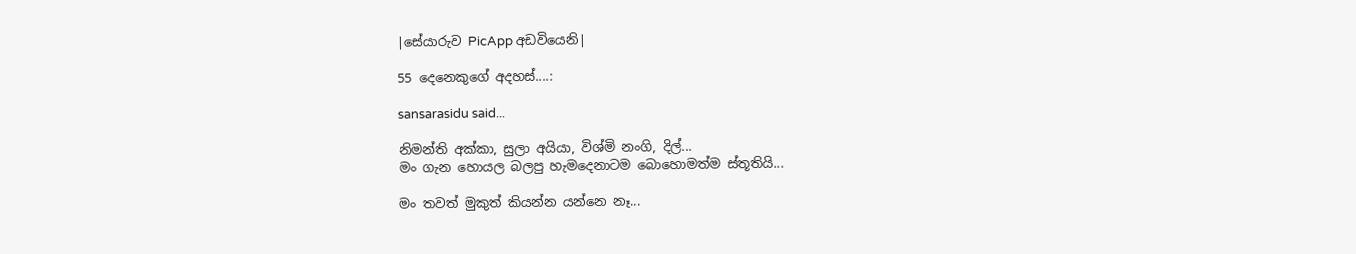|සේයාරුව PicApp අඩවියෙනි|

55 දෙනෙකුගේ අදහස්....:

sansarasidu said...

නිමන්ති අක්කා, සුලා අයියා, විශ්මි නංගි, දිල්...
මං ගැන හොයල බලපු හැමදෙනාටම බොහොමත්ම ස්තූතියි...

මං තවත් මුකුත් කියන්න යන්නෙ නෑ...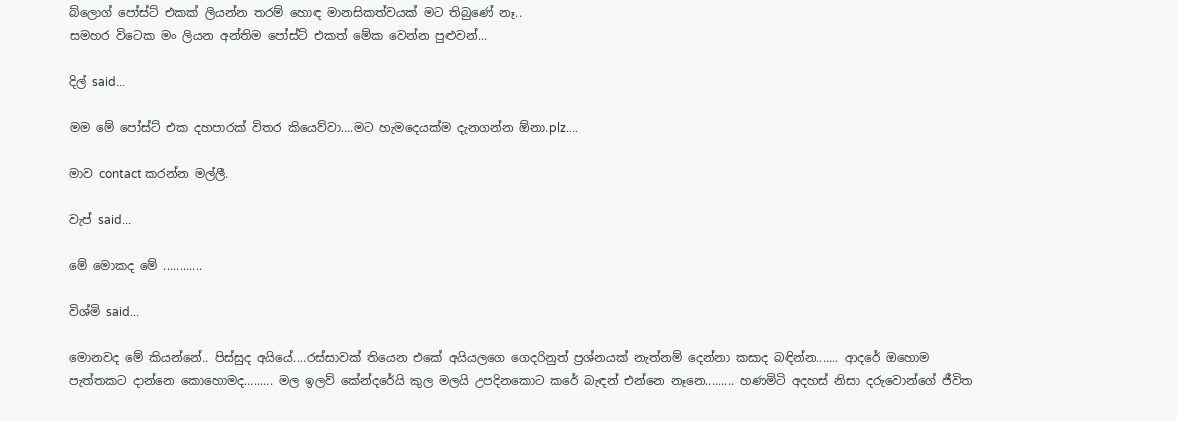බ්ලොග් පෝස්ට් එකක් ලියන්න තරම් හොඳ මානසිකත්වයක් මට තිබුණේ නෑ..
සමහර විටෙක මං ලියන අන්තිම පෝස්ට් එකත් මේක වෙන්න පුළුවන්...

දිල් said...

මම මේ පෝස්ට් එක දහපාරක් විතර කියෙව්වා....මට හැමදෙයක්ම දැනගන්න ඕනා.plz....

මාව contact කරන්න මල්ලී.

වැප් said...

මේ මොකද මේ ............

විශ්මි said...

මොනවද මේ කියන්නේ.. පිස්සුද අයියේ....රස්සාවක් තියෙන එකේ අයියලගෙ ගෙදරිනුත් ප්‍රශ්නයක් නැත්නම් දෙන්නා කසාද බඳින්න....... ආදරේ ඔහොම පැත්තකට දාන්නෙ කොහොමද......... මල ඉලව් කේන්දරේයි කුල මලයි උපදිනකොට කරේ බැඳන් එන්නෙ නෑනෙ......... හණමිටි අදහස් නිසා දරුවොන්ගේ ජීවිත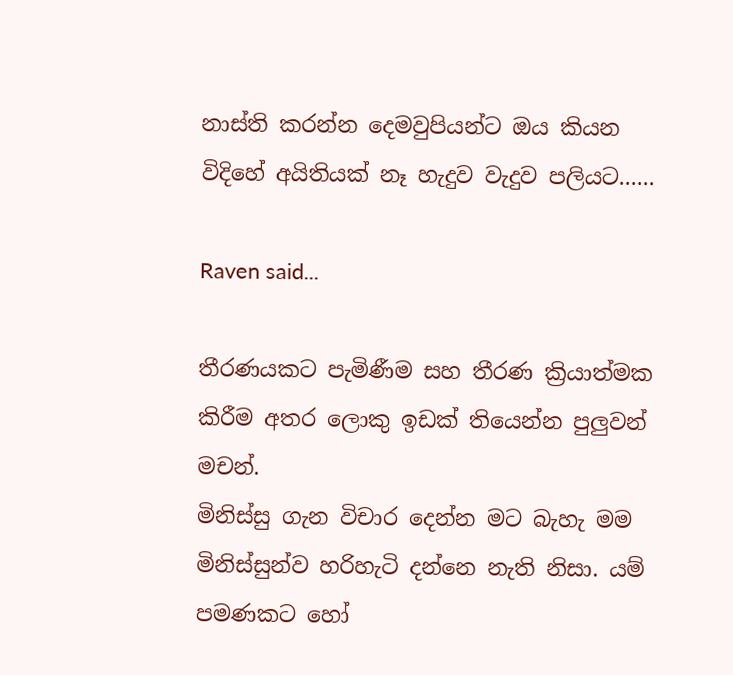නාස්ති කරන්න දෙමවුපියන්ට ඔය කියන විදිහේ අයිතියක් නෑ හැදුව වැදුව පලියට......

Raven said...

තීරණයකට පැමිණීම සහ තීරණ ක්‍රියාත්මක කිරීම අතර ලොකු ඉඩක් තියෙන්න පුලුවන් මචන්.
මිනිස්සු ගැන විචාර දෙන්න මට බැහැ මම මිනිස්සුන්ව හරිහැටි දන්නෙ නැති නිසා. යම් පමණකට හෝ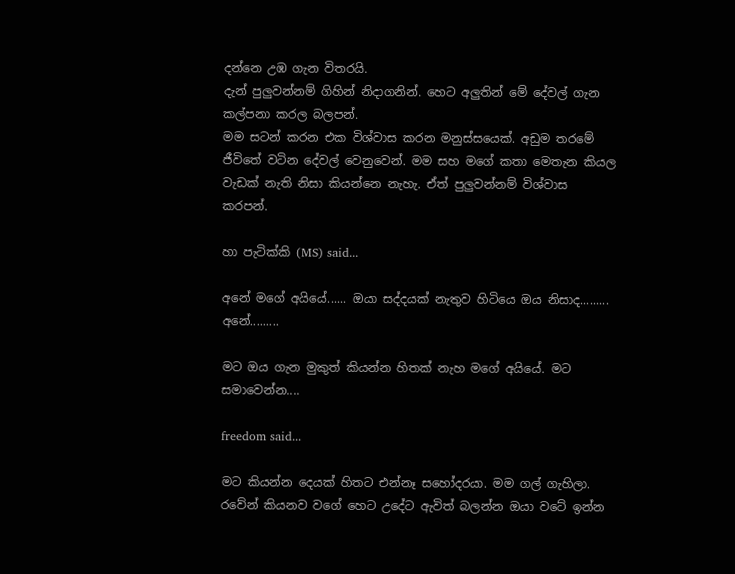දන්නෙ උඹ ගැන විතරයි.
දැන් පුලුවන්නම් ගිහින් නිදාගනින්. හෙට අලුතින් මේ දේවල් ගැන කල්පනා කරල බලපන්.
මම සටන් කරන එක විශ්වාස කරන මනුස්සයෙක්. අඩුම ත‍රමේ ජීවිතේ වටින දේවල් වෙනුවෙන්. මම සහ මගේ කතා මෙතැන කියල වැඩක් නැති නිසා කියන්නෙ නැහැ. ඒත් පුලුවන්නම් විශ්වාස කරපන්.

හා පැටික්කි (MS) said...

අනේ මගේ අයියේ...... ඔයා සද්දයක් නැතුව හිටියෙ ඔය නිසාද......... අනේ.........

මට ඔය ගැන මුකුත් කියන්න හිතක් නැහ මගේ අයියේ. මට සමාවෙන්න....

freedom said...

මට කියන්න දෙයක් හිතට එන්නෑ සහෝදරයා. මම ගල් ගැහිලා. රවේන් කියනව වගේ හෙට උදේට ඇවිත් බලන්න ඔයා වටේ ඉන්න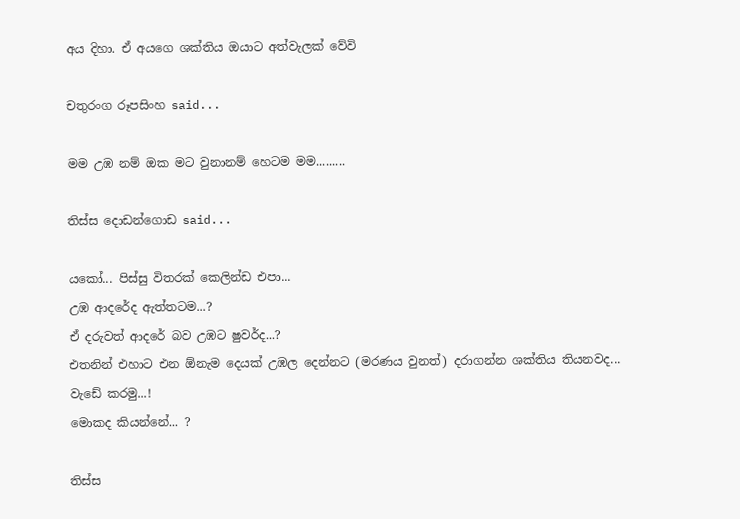අය දිහා. ඒ අයගෙ ශක්තිය ඔයාට අත්වැලක් වේවි

චතුරංග රූපසිංහ said...

මම උඹ නම් ඔක මට වුනානම් හෙටම මම.........

තිස්ස දොඩන්ගොඩ said...

යකෝ... පිස්සු විතරක් කෙලින්ඩ එපා...
උඹ ආදරේද ඇත්තටම...?
ඒ දරුවත් ආදරේ බව උඹට ෂුවර්ද...?
එතනින් එහාට එන ඕනැම දෙයක් උඹල දෙන්නට (මරණය වුනත්) දරාගන්න ශක්තිය තියනවද...
වැඩේ කරමු...!
මොකද කියන්නේ... ?

තිස්ස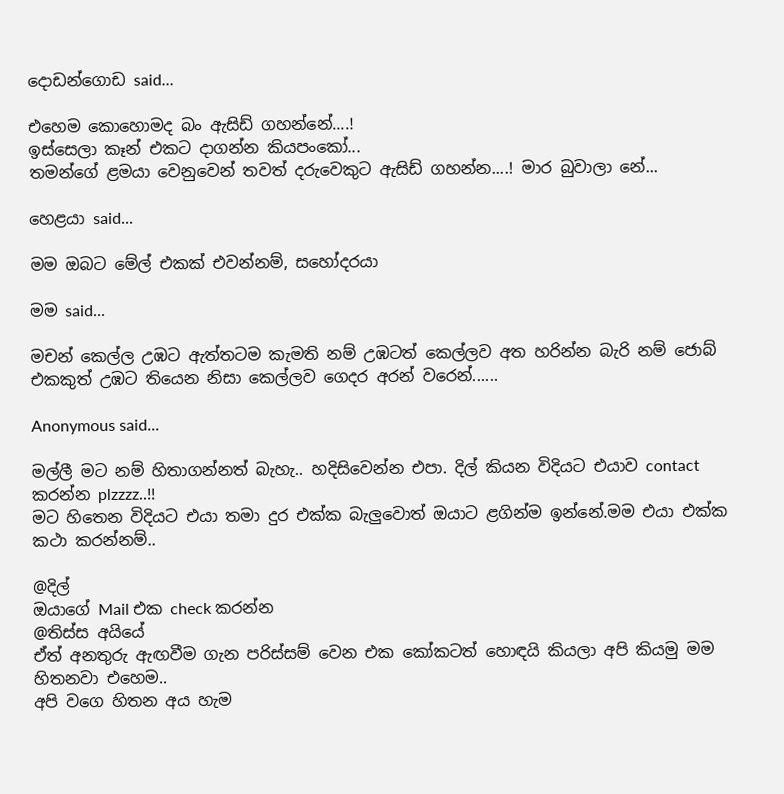දොඩන්ගොඩ said...

එහෙම කොහොමද බං ඇසිඩ් ගහන්නේ....!
ඉස්සෙලා කෑන් එකට දාගන්න කියපංකෝ...
තමන්ගේ ළමයා වෙනුවෙන් තවත් දරුවෙකුට ඇසිඩ් ගහන්න....! මාර බුවාලා නේ...

හෙළයා said...

මම ඔබට මේල් එකක් එවන්නම්, සහෝදරයා

මම said...

මචන් කෙල්ල උඹට ඇත්තටම කැමති නම් උඹටත් කෙල්ලව අත හරින්න බැරි නම් ජොබ් එකකුත් උඹට තියෙන නිසා කෙල්ලව ගෙදර අරන් වරෙන්......

Anonymous said...

මල්ලී මට නම් හිතාගන්නත් බැහැ.. හදිසිවෙන්න එපා. දිල් කියන විදියට එයාව contact කරන්න plzzzz..!!
මට හිතෙන විදියට එයා තමා දුර එක්ක බැලුවොත් ඔයාට ළගින්ම ඉන්නේ.මම එයා එක්ක කථා කරන්නම්..

@දිල්
ඔයාගේ Mail එක check කරන්න
@තිස්ස අයියේ
ඒත් අනතුරු ඇඟවීම ගැන පරිස්සම් වෙන එක කෝකටත් හොඳයි කියලා අපි කියමු මම හිතනවා එහෙම..
අපි වගෙ හිතන අය හැම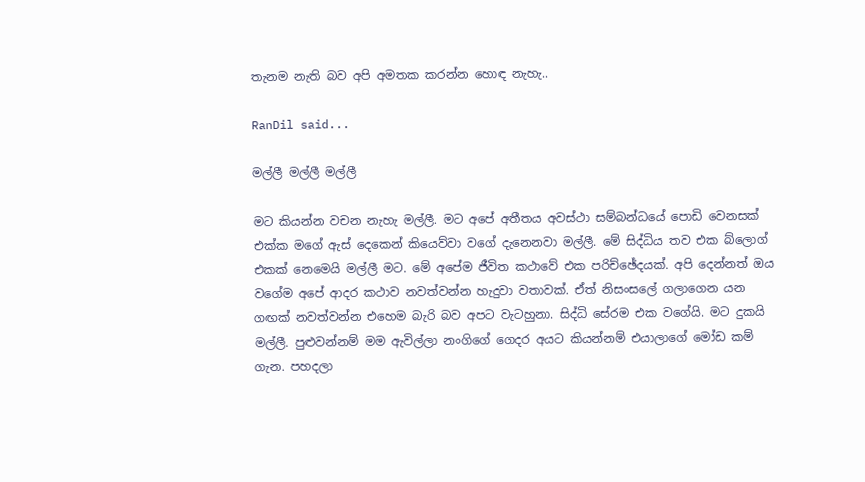තැනම නැති බව අපි අමතක කරන්න හොඳ නැහැ..

RanDil said...

මල්ලී මල්ලී මල්ලී

මට කියන්න වචන නැහැ මල්ලී. මට අපේ අතීතය අවස්ථා සම්බන්ධයේ පොඩි වෙනසක් එක්ක මගේ ඇස් දෙකෙන් කියෙව්වා වගේ දැනෙනවා මල්ලී. මේ සිද්ධිය තව එක බ්ලොග් එකක් නෙමෙයි මල්ලී මට. මේ අපේම ජීවිත කථාවේ එක පරිච්ඡේදයක්. අපි දෙන්නත් ඔය වගේම අපේ ආදර කථාව නවත්වන්න හැදුවා වතාවක්. ඒත් නිසංසලේ ගලාගෙන යන ගඟක් නවත්වන්න එහෙම බැරි බව අපට වැටහුනා. සිද්ධි සේරම එක වගේයි. මට දුකයි මල්ලී. පුළුවන්නම් මම ඇවිල්ලා නංගිගේ ගෙදර අයට කියන්නම් ‍එයාලාගේ මෝඩ කම් ගැන. පහදලා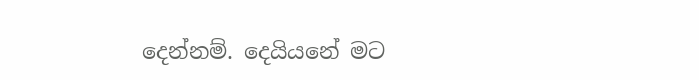දෙන්නම්. දෙයියනේ මට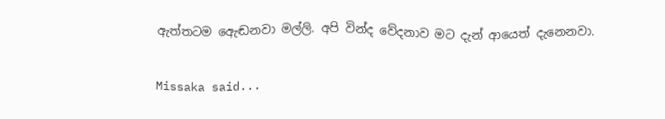ඇත්තටම ඇ‍ෙඬනවා මල්ලි. අපි වින්ද වේදනාව මට දැන් ආයෙත් දැනෙනවා.

Missaka said...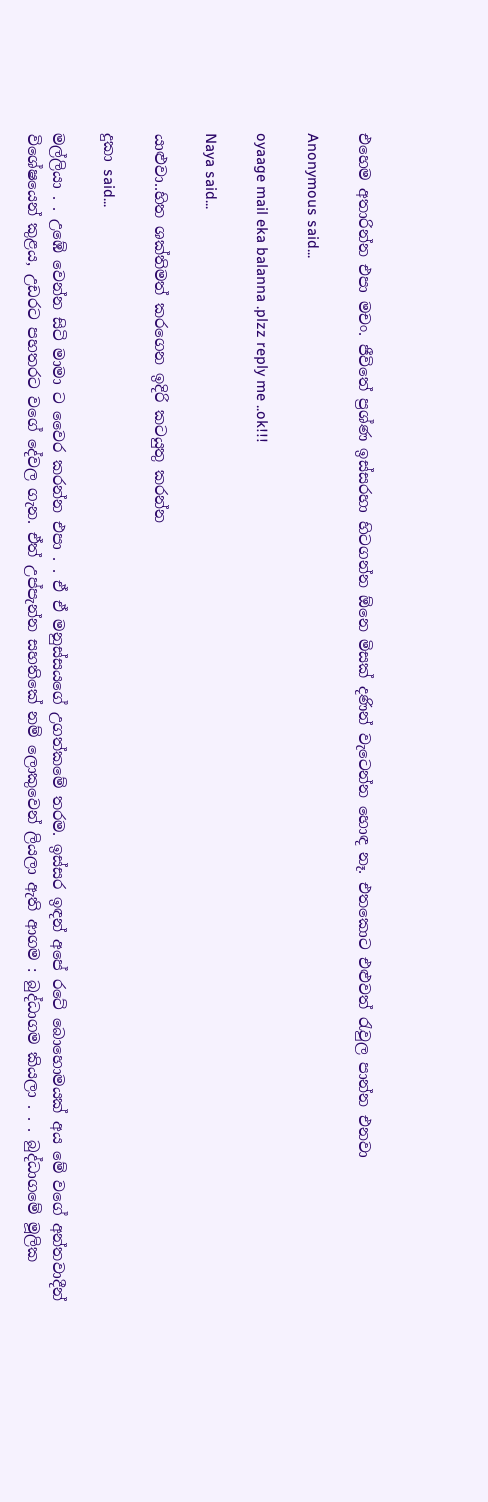එහෙම අතාරින්න එපා මචං. ජීවිතේ ප්‍රශ්ණ ඉස්සරහා හිටගන්න ඕනෙ මිසක් දණින් වැටෙන්න හොඳ නෑ. එතකොට එළුවත් රැවුල පාන්න එනවා

Anonymous said...

oyaage mail eka balanna .plzz reply me ..ok!!!

Naya said...

යාළුවා..හිත ශක්තිමත් කරගෙන ඉදිරි කටයුතු කරන්න

දුකා said...

මල්ලියා . . උඹේ වෙන්න සිටි මාමා ට වෛර කරන්න එපා . . ඒ ඒ මනුස්සයගේ උගත්කමේ තරම. ඉස්සර ඉඳන් අපේ රටේ බොහොමයක් අය මේ වගේ අන්තවාදීන් විශේෂයෙන් කුළය, උඩරට පහතරට වගේ දේවල ගැන. ඒත් උප්පැන්න සහතිකේ නම් ලොකුවෙන් ලියලා ඇති ආගම : බුද්ධාගම කියලා . . . බුද්ධාගමේ මූලික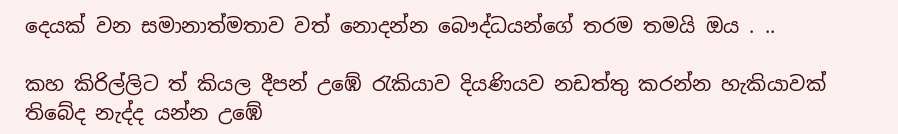දෙයක් වන සමානාත්මතාව වත් නොදන්න බෞද්ධයන්ගේ තරම තමයි ඔය . ..

කහ කිරිල්ලිට ත් කියල දීපන් උඹේ රැකියාව දියණියව නඩත්තු කරන්න හැකියාවක් තිබේද නැද්ද යන්න උඹේ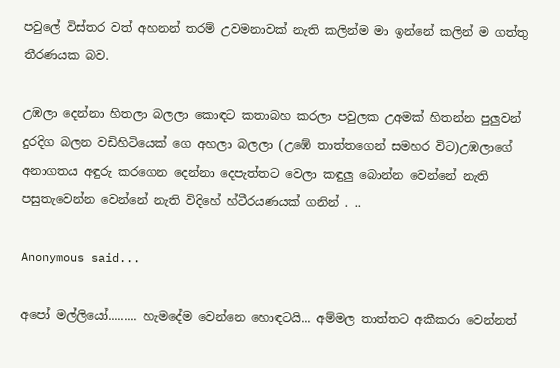පවුලේ විස්තර වත් අහනන් තරම් උවමනාවක් නැති කලින්ම මා ඉන්නේ කලින් ම ගත්තු තීරණයක බව.

උඹලා දෙන්නා හිතලා බලලා කොඳට කතාබහ කරලා පවුලක උඅමක් හිතන්න පුලුවන් දුරදිග බලන වඩිහිටියෙක් ගෙ අහලා බලලා (උඹේ තාත්තගෙන් සමහර විට)උඹලාගේ අනාගතය අඳුරු කරගෙන දෙන්නා දෙපැත්තට වෙලා කඳුලු බොන්න වෙන්නේ නැති පසුතැවෙන්න වෙන්නේ නැති විදිහේ හ්ටීරයණයක් ගනින් . ..

Anonymous said...

අපෝ මල්ලියෝ......... හැමදේම වෙන්නෙ හොඳටයි... අම්මල තාත්තට අකීකරා වෙන්නත්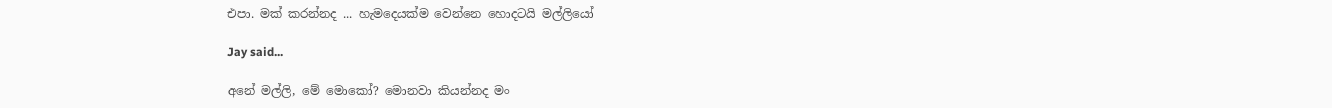එපා. මක් කරන්නද ... හැමදෙයක්ම වෙන්නෙ හොදටයි මල්ලියෝ

Jay said...

අනේ මල්ලි, මේ මොකෝ? මොනවා කියන්නද මං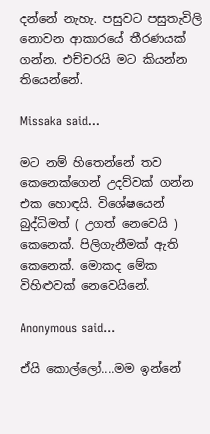දන්නේ නැහැ. පසුවට පසුතැවිලි නොවන ආකාරයේ තීරණයක් ගන්න. එච්චරයි මට කියන්න තියෙන්නේ.

Missaka said...

මට නම් හිතෙන්නේ තව කෙනෙක්ගෙන් උදව්වක් ගන්න එක හොඳයි. විශේෂයෙන් බුද්ධිමත් ( උගත් නෙවෙයි ) කෙනෙක්. පිලිගැනීමක් ඇති කෙනෙක්. මොකද මේක විහිළුවක් නෙවෙයිනේ.

Anonymous said...

ඒයි කොල්ලෝ....මම ඉන්නේ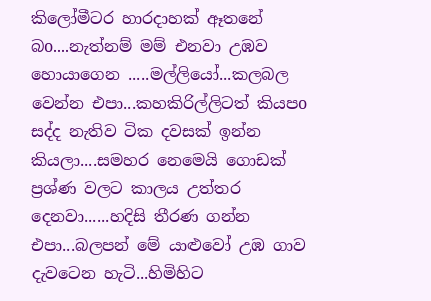කිලෝමීටර හාරදාහක් ඈතනේ බo....නැත්නම් මම් එනවා උඹව හොයාගෙන .....මල්ලියෝ...කලබල වෙන්න එපා...කහකිරිල්ලිටත් කියපo සද්ද නැතිව ටික දවසක් ඉන්න කියලා....සමහර නෙමෙයි ගොඩක් ප්‍රශ්ණ වලට කාලය උත්තර දෙනවා......හදිසි තීරණ ගන්න එපා...බලපන් මේ යාළුවෝ උඹ ගාව දැවටෙන හැටි...හිමිහිට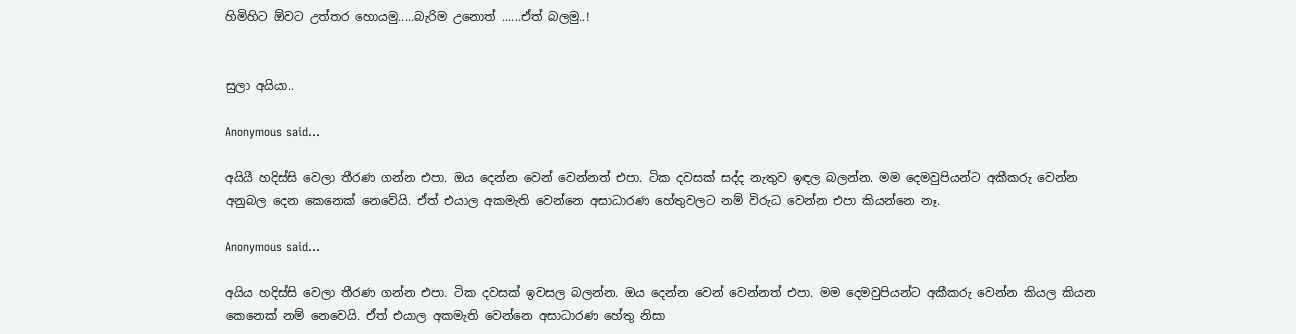හිමිහිට ඕවට උත්තර හොයමු.....බැරිම උනොත් ......ඒත් බලමු..!


සුලා අයියා..

Anonymous said...

අයියී හදිස්සි වෙලා තීරණ ගන්න එපා. ඔය දෙන්න වෙන් වෙන්නත් එපා. ටික දවසක් සද්ද නැතුව ඉඳල බලන්න. මම දෙමවුපියන්ට අකීකරු වෙන්න අනුබල දෙන කෙනෙක් නෙවේයි. ඒත් එයාල අකමැති වෙන්නෙ අසාධාරණ හේතුවලට නම් විරුධ වෙන්න එපා කියන්නෙ නෑ.

Anonymous said...

අයිය හදිස්සි වෙලා තීරණ ගන්න එපා. ටික දවසක් ඉවසල බලන්න. ඔය දෙන්න වෙන් වෙන්නත් එපා. මම දෙමවුපියන්ට අකීකරු වෙන්න කියල කියන කෙනෙක් නම් නෙවෙයි. ඒත් එයාල අකමැති වෙන්නෙ අසාධාරණ හේතු නිසා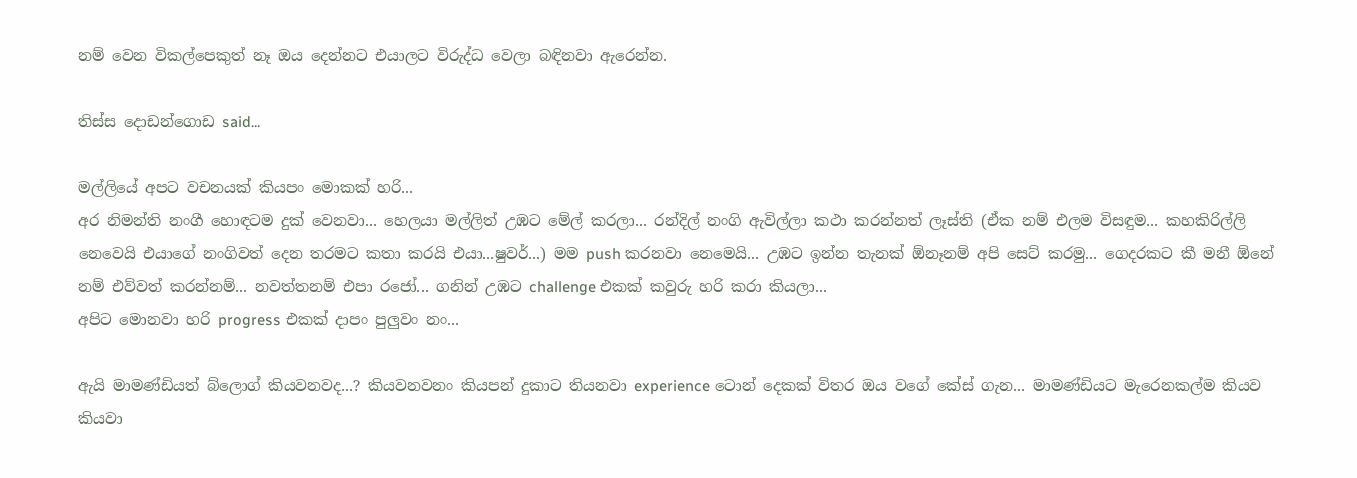නම් වෙන විකල්පෙකුත් නෑ ඔය දෙන්නට එයාලට විරුද්ධ වෙලා බඳිනවා ඇරෙන්න.

තිස්ස දොඩන්ගොඩ said...

මල්ලියේ අපට වචනයක් කියපං මොකක් හරි...
අර නිමන්ති නංගී හොඳටම දුක් වෙනවා... හෙලයා මල්ලිත් උඹට මේල් කරලා... රන්දිල් නංගි ඇවිල්ලා කථා කරන්නත් ලෑස්ති (ඒක නම් එලම විසඳුම... කහකිරිල්ලි නෙවෙයි එයාගේ නංගිවත් දෙන තරමට කතා කරයි එයා...ෂුවර්...) මම push කරනවා නෙමෙයි... උඹට ඉන්න තැනක් ඕනෑනම් අපි සෙට් කරමු... ගෙදරකට කී මනී ඕනේ නම් එව්වත් කරන්නම්... නවත්තනම් එපා රජෝ... ගනින් උඹට challenge එකක් කවුරු හරි කරා කියලා...
අපිට මොනවා හරි progress එකක් දාපං පුලුවං නං...

ඇයි මාමණ්ඩියත් බ්ලොග් කියවනවද...? කියවනවනං කියපන් දුකාට තියනවා experience ටොන් දෙකක් විතර ඔය වගේ කේස් ගැන... මාමණ්ඩියට මැරෙනකල්ම කියව කියවා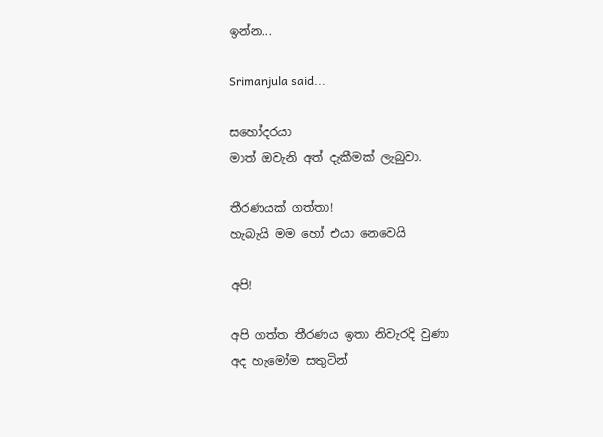ඉන්න...

Srimanjula said...

සහෝදරයා
මාත් ඔවැනි අත් දැකීමක් ලැබුවා.

තීරණයක් ගත්තා!
හැබැයි මම හෝ එයා නෙවෙයි

අපි!

අපි ගත්ත තීරණය ඉතා නිවැරදි වුණා
අද හැමෝම සතුටින්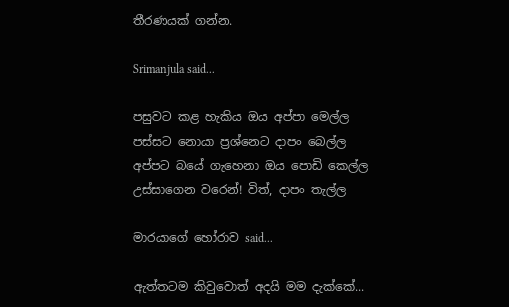තීරණයක් ගන්න.

Srimanjula said...

පසුවට කළ හැකිය ‍ඔය අප්පා මෙල්ල
පස්සට නොයා ප්‍රශ්නෙට දාපං බෙල්ල
අප්පට බයේ ගැහෙනා ඔය පොඩි කෙල්ල
උස්සාගෙන වරෙන්! විත්, දාපං තැල්ල

මාරයාගේ හෝරාව said...

ඇත්තටම කිවුවොත් අදයි මම දැක්කේ...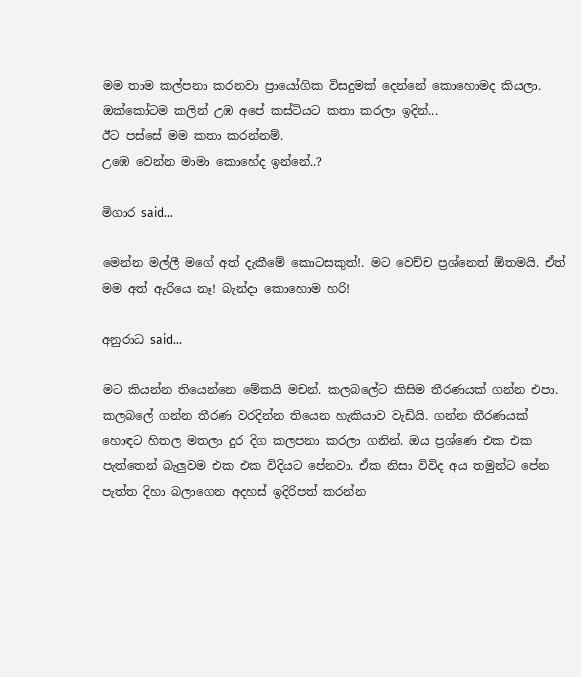මම තාම කල්පනා කරනවා ප්‍රායෝගික විසදුමක් දෙන්නේ කොහොමද කියලා.
ඔක්කෝටම කලින් උඹ අපේ කස්ටියට කතා කරලා ඉදින්...
ඊට පස්සේ මම කතා කරන්නම්.
උඹෙ වෙන්න මාමා කොහේද ඉන්නේ..?

මිගාර said...

මෙන්න මල්ලී මගේ අත් දැකීමේ කොටසකුත්!. මට වෙච්ච ප්‍රශ්නෙත් ඕතමයි. ඒත් මම අත් ඇරියෙ නෑ! බැන්දා කොහොම හරි!

අනුරාධ said...

මට කියන්න තියෙන්නෙ මේකයි මචන්. කලබලේට කිසිම තීරණයක් ගන්න එපා. කලබලේ ගන්න තීරණ වරදින්න තියෙන හැකියාව වැඩියි. ගන්න තීරණයක් හොඳට හිතල මතලා දුර දිග කලපනා කරලා ගනින්. ඔය ප්‍රශ්ණෙ එක එක පැත්තෙන් බැලුවම එක එක විදියට පේනවා. ඒක නිසා විවිද අය තමුන්ට පේන පැත්ත දිහා බලාගෙන අදහස් ඉදිරිපත් කරන්න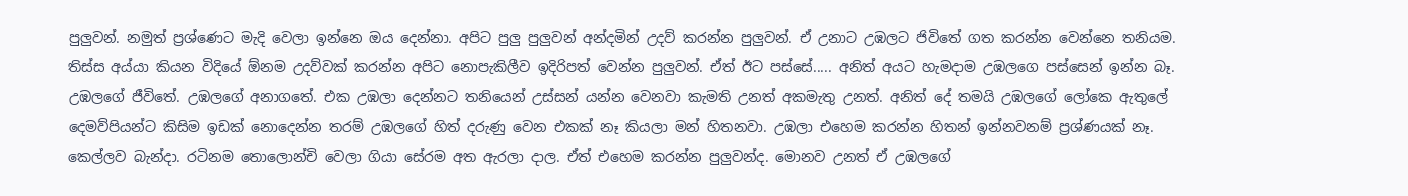පුලුවන්. නමුත් ප්‍රශ්ණෙට මැදි වෙලා ඉන්නෙ ඔය දෙන්නා. අපිට පුලු පුලුවන් අන්දමින් උදව් කරන්න පුලුවන්. ඒ උනාට උඹලට ජිවිතේ ගත කරන්න වෙන්නෙ තනියම. තිස්ස අය්යා කියන විදියේ ඕනම උදව්වක් කරන්න අපිට නොපැකිලීව ඉදිරිපත් වෙන්න පුලුවන්. ඒත් ඊට පස්සේ..... අනිත් අයට හැමදාම උඹලගෙ පස්සෙන් ඉන්න බෑ. උඹලගේ ජීවිතේ. උඹලගේ අනාගතේ. එක උඹලා දෙන්නට තනියෙන් උස්සන් යන්න වෙනවා කැමති උනත් අකමැතු උනත්. අනිත් දේ තමයි උඹලගේ ලෝකෙ ඇතුලේ දෙමව්පියන්ට කිසිම ඉඩක් නොදෙන්න තරම් උඹලගේ හිත් දරුණු වෙන එකක් නෑ කියලා මන් හිතනවා. උඹලා එහෙම කරන්න හිතන් ඉන්නවනම් ප්‍රශ්ණයක් නෑ. කෙල්ලව බැන්දා. රටිනම තොලොන්චි වෙලා ගියා සේරම අත ඇරලා දාල. ඒත් එහෙම කරන්න පුලුවන්ද. මොනව උනත් ඒ උඹලගේ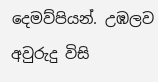දෙමව්පියන්. උඹලව අවුරුදු විසි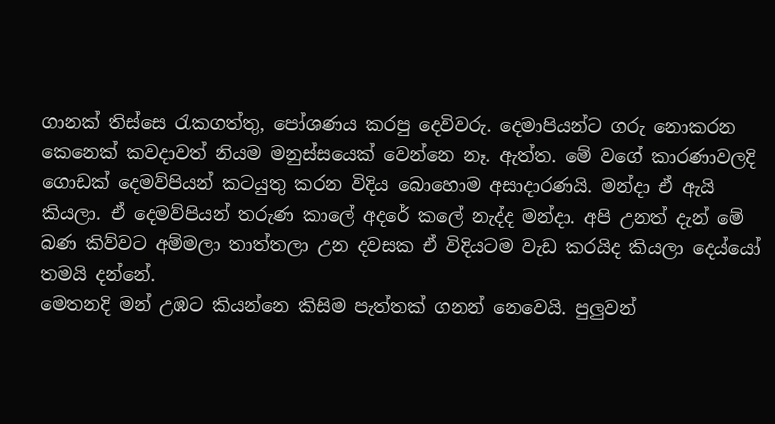ගානක් තිස්සෙ රැකගත්තු, පෝශණය කරපු දෙවිවරු. දෙමාපියන්ට ගරු නොකරන කෙනෙක් කවදාවත් නියම මනුස්සයෙක් වෙන්නෙ නෑ. ඇත්ත. මේ වගේ කාරණාවලදි ගොඩක් දෙමව්පියන් කටයුතු කරන විදිය බොහොම අසාදාරණයි. මන්දා ඒ ඇයි කියලා. ඒ දෙමව්පියන් තරුණ කාලේ අදරේ කලේ නැද්ද මන්දා. අපි උනත් දැන් මේ බණ කිව්වට අම්මලා තාත්තලා උන දවසක ඒ විදියටම වැඩ කරයිද කියලා දෙය්යෝ තමයි දන්නේ.
මෙතනදි මන් උඹට කියන්නෙ කිසිම පැත්තක් ගනන් නෙවෙයි. පුලුවන්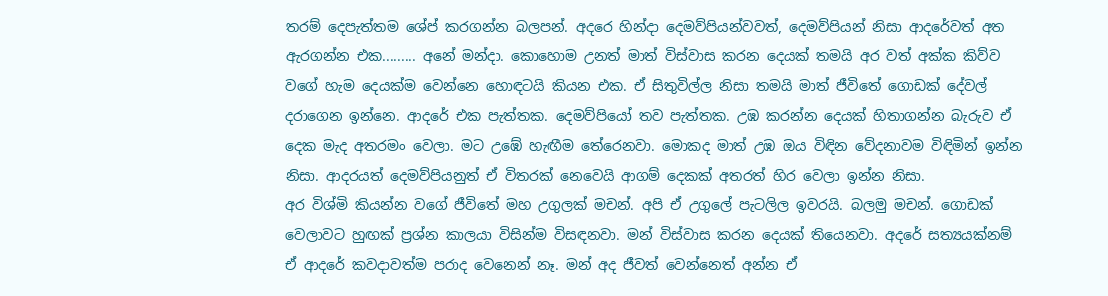තරම් දෙපැත්තම ශේප් කරගන්න බලපන්. අදරෙ හින්දා දෙමව්පියන්වවත්, දෙමව්පියන් නිසා ආදරේවත් අත ඇරගන්න එක......... අනේ මන්දා. කොහොම උනත් මාත් විස්වාස කරන දෙයක් තමයි අර වත් අක්ක කිව්ව වගේ හැම දෙයක්ම වෙන්නෙ හොඳටයි කියන එක. ඒ සිතුවිල්ල නිසා තමයි මාත් ජීවිතේ ගොඩක් දේවල් දරාගෙන ඉන්නෙ. ආදරේ එක පැත්තක. දෙමව්පියෝ තව පැත්තක. උඹ කරන්න දෙයක් හිතාගන්න බැරුව ඒ දෙක මැද අතරමං වෙලා. මට උඹේ හැඟීම තේරෙනවා. මොකද මාත් උඹ ඔය විඳින වේදනාවම විඳිමින් ඉන්න නිසා. ආදරයත් දෙමව්පියනුත් ඒ විතරක් නෙවෙයි ආගම් දෙකක් අතරත් හිර වෙලා ඉන්න නිසා.
අර විශ්මි කියන්න වගේ ජීවිතේ මහ උගුලක් මචන්. අපි ඒ උගුලේ පැටලිල ඉවරයි. බලමු මචන්. ගොඩක් වෙලාවට හුඟක් ප්‍රශ්න කාලයා විසින්ම විසඳනවා. මන් විස්වාස කරන දෙයක් තියෙනවා. අදරේ සත්‍යයක්නම් ඒ ආදරේ කවදාවත්ම පරාද වෙනෙන් නෑ. මන් අද ජීවත් වෙන්නෙත් අන්න ඒ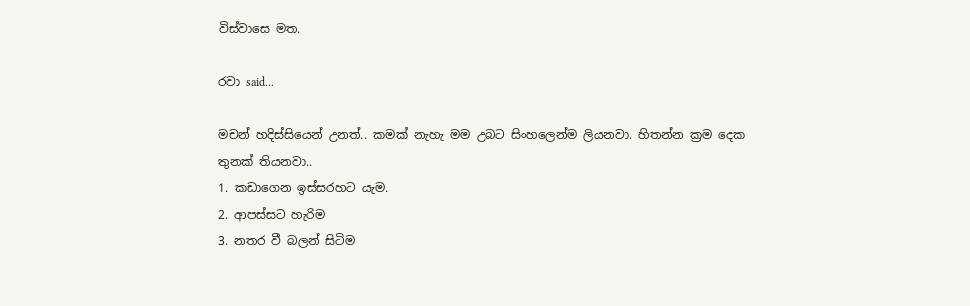විස්වාසෙ මත.

රවා said...

මචන් හදිස්සියෙන් උනත්.. කමක් නැහැ මම උබට සිංහලෙන්ම ලියනවා. හිතන්න ක්‍රම දෙක තුනක් තියනවා..
1. කඩාගෙන ඉස්සරහට යැම.
2. ආපස්සට හැරිම
3. නතර වී බලන් සිටිම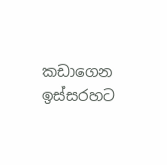කඩාගෙන ඉස්සරහට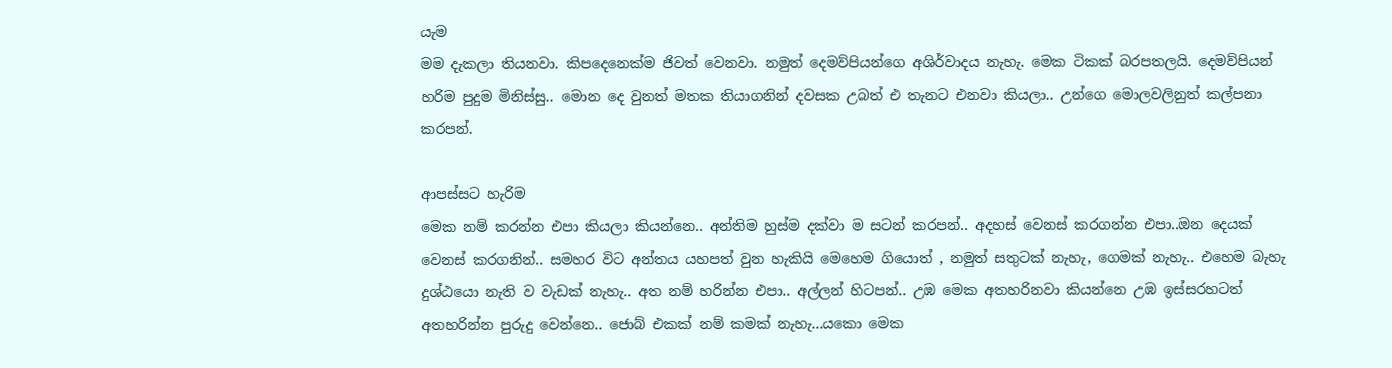යැම
මම දැකලා තියනවා. කිපදෙනෙක්ම ජිවත් වෙනවා. නමුත් දෙමව්පියන්ගෙ අශිර්වාදය නැහැ. මෙක ටිකක් බරපතලයි. දෙමව්පියන් හරිම පුදුම මිනිස්සු.. මොන දෙ වුනත් මතක තියාගනින් දවසක උබත් එ තැනට එනවා කියලා.. උන්ගෙ මොලවලිනුත් කල්පනා කරපන්.

ආපස්සට හැරිම
මෙක නම් කරන්න එපා කියලා කියන්නෙ.. අන්තිම හුස්ම දක්වා ම සටන් කරපන්.. අදහස් වෙනස් කරගන්න එපා..ඔන දෙයක් වෙනස් කරගනින්.. සමහර විට අන්තය යහපත් වුන හැකියි මෙහෙම ගියොත් , නමුත් සතුටක් නැහැ, ගෙමක් නැහැ.. එහෙම බැහැ දුශ්ඨයො නැති ව වැඩක් නැහැ.. අත නම් හරින්න එපා.. අල්ලන් හිටපන්.. උඹ මෙක අතහරිනවා කියන්නෙ උඹ ඉස්සරහටත් අතහරින්න පුරුදු වෙන්නෙ.. ජොබ් එකක් නම් කමක් නැහැ...යකො මෙක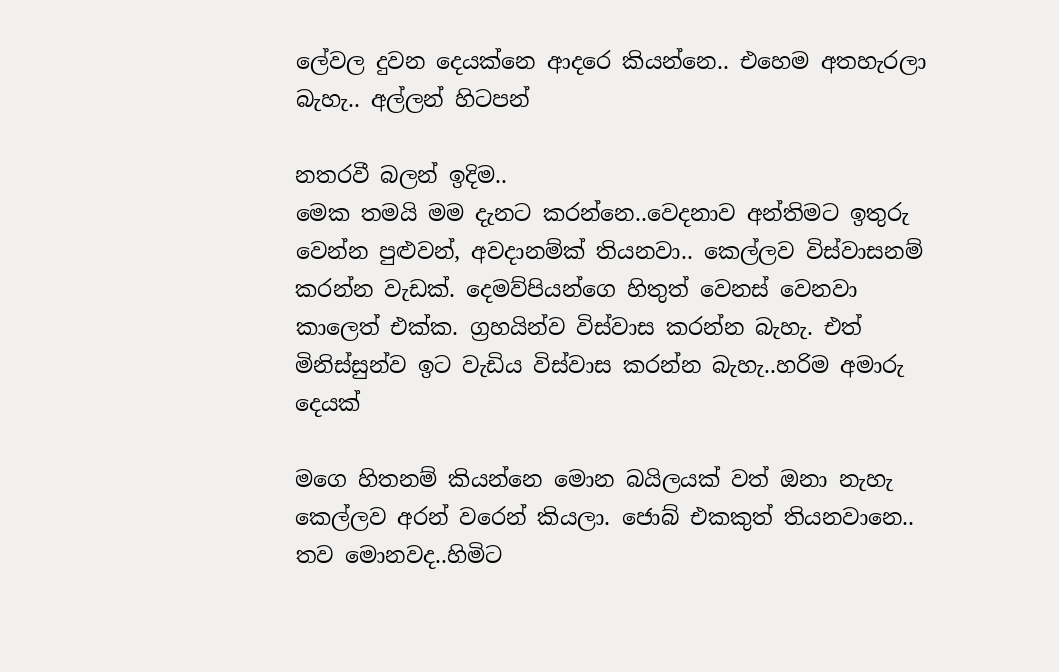ලේවල දුවන දෙයක්නෙ ආදරෙ කියන්නෙ.. එහෙම අතහැරලා බැහැ.. අල්ලන් හිටපන්

නතරවී බලන් ඉදිම..
මෙක තමයි මම දැනට කරන්නෙ..වෙදනාව අන්තිමට ඉතුරු වෙන්න පුළුවන්, අවදානම්ක් තියනවා.. කෙල්ලව විස්වාසනම් කරන්න වැඩක්. දෙමව්පියන්ගෙ හිතුත් වෙනස් වෙනවා කාලෙත් එක්ක. ග්‍රහයින්ව විස්වාස කරන්න බැහැ. එත් මිනිස්සුන්ව ඉට වැඩිය විස්වාස කරන්න බැහැ..හරිම අමාරු දෙයක්

මගෙ හිතනම් කියන්නෙ මොන බයිලයක් වත් ඔනා නැහැ කෙල්ලව අරන් වරෙන් කියලා. ජොබ් එකකුත් තියනවානෙ.. තව මොනවද..හිමිට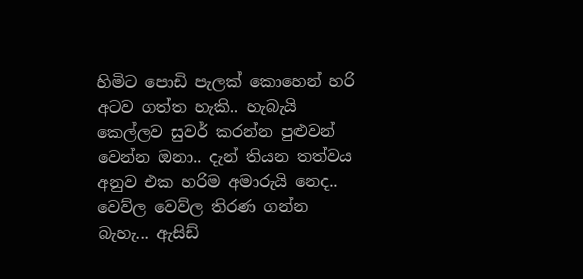හිමිට පොඩි පැලක් කොහෙන් හරි අටව ගත්ත හැකි.. හැබැයි කෙල්ලව සුවර් කරන්න පුළුවන් වෙන්න ඔනා.. දැන් තියන තත්වය අනුව එක හරිම අමාරුයි නෙද.. වෙව්ල වෙව්ල තිරණ ගන්න බැහැ... ඇසිඩ්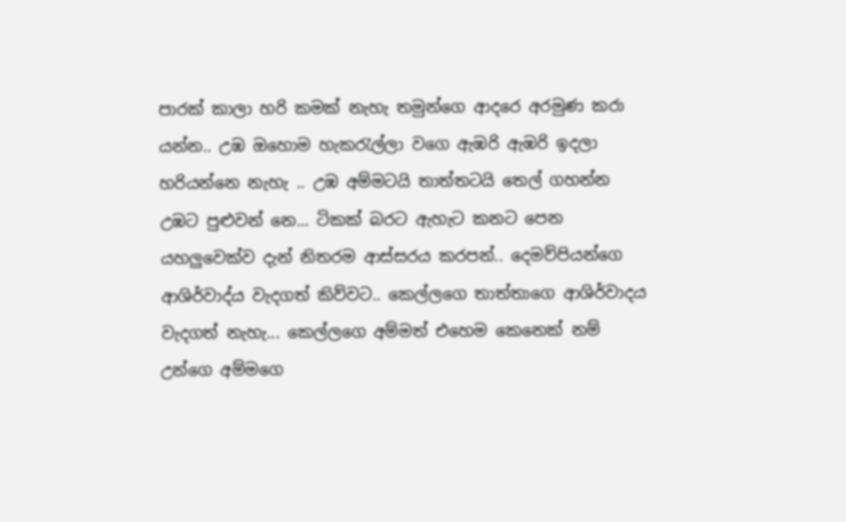පාරක් කාලා හරි කමක් නැහැ තමුන්ගෙ ආදරෙ අරමුණ කරා යන්න.. උඹ ඔහොම හැකරැල්ලා වගෙ ඇඹරි ඇඹරි ඉදලා හරියන්නෙ නැහැ .. උඹ අම්මටයි තාත්තටයි තෙල් ගහන්න උඹට පුළුවන් නෙ... ටිකක් බරට ඇහැට කනට පෙන යහලුවෙක්ව දැන් නිතරම ආස්සරය කරපන්.. දෙමව්පියන්ගෙ ආශිර්වාද්ය වැදගත් කිව්වට.. කෙල්ලගෙ තාත්තාගෙ ආශිර්වාදය වැදගත් නැහැ... කෙල්ලගෙ අම්මත් එහෙම කෙනෙක් නම් උන්ගෙ අම්මගෙ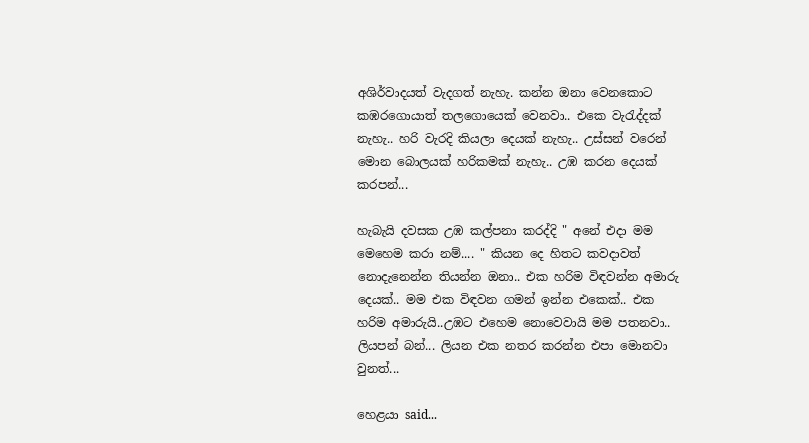අශිර්වාදයත් වැදගත් නැහැ. කන්න ඔනා වෙනකොට කඹරගොයාත් තලගොයෙක් වෙනවා.. එකෙ වැරැද්දක් නැහැ.. හරි වැරදි කියලා දෙයක් නැහැ.. උස්සන් වරෙන් මොන බොලයක් හරිකමක් නැහැ.. උඹ කරන දෙයක් කරපන්...

හැබැයි දවසක උඹ කල්පනා කරද්දි " අනේ එදා මම මෙහෙම කරා නම්.... " කියන දෙ හිතට කවදාවත් නොදැනෙන්න තියන්න ඔනා.. එක හරිම විඳවන්න අමාරු දෙයක්.. මම එක විඳවන ගමන් ඉන්න එකෙක්.. එක හරිම අමාරුයි..උඹට එහෙම නොවෙවායි මම පතනවා..
ලියපන් බන්... ලියන එක නතර කරන්න එපා මොනවා වුනත්...

හෙළයා said...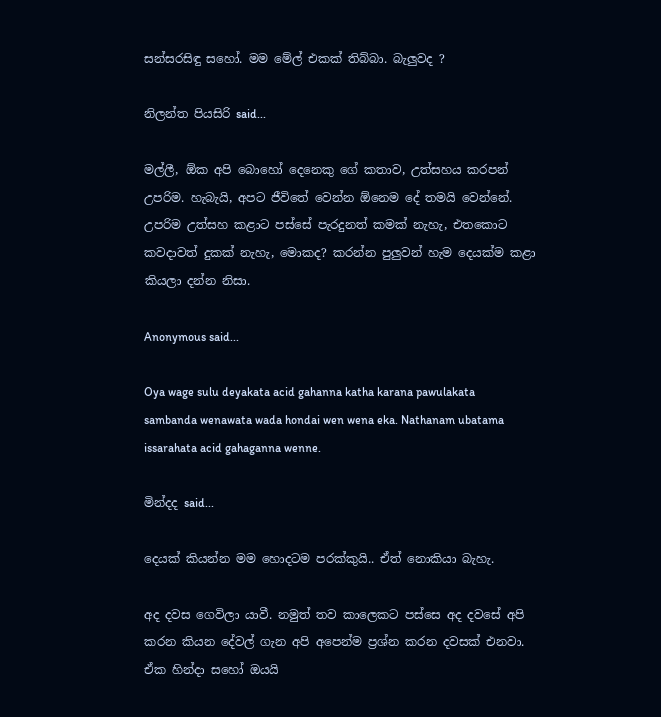සන්සරසිඳු සහෝ. මම මේල් එකක් තිබ්බා. බැලුවද ?

නිලන්ත පියසිරි said...

මල්ලී, ඕක අපි බොහෝ දෙනෙකු ගේ කතාව, උත්සහය කරපන් උපරිම. හැබැයි, අපට ජීවිතේ වෙන්න ඕනෙම දේ තමයි වෙන්නේ. උපරිම උත්සහ කළාට පස්සේ පැරදුනත් කමක් නැහැ, එතකොට කවදාවත් දුකක් නැහැ, මොකද? කරන්න පුලුවන් හැම දෙයක්ම කළා කියලා දන්න නිසා.

Anonymous said...

Oya wage sulu deyakata acid gahanna katha karana pawulakata sambanda wenawata wada hondai wen wena eka. Nathanam ubatama issarahata acid gahaganna wenne.

මින්දද said...

දෙයක් කියන්න මම හොදටම පරක්කුයි.. ඒත් නොකියා බැහැ.

අද දවස ගෙවිලා යාවී. නමුත් තව කාලෙකට පස්සෙ අද දවසේ අපි කරන කියන දේවල් ගැන අපි අපෙන්ම ප්‍රශ්න කරන දවසක් එනවා. ඒක හින්දා සහෝ ඔයයි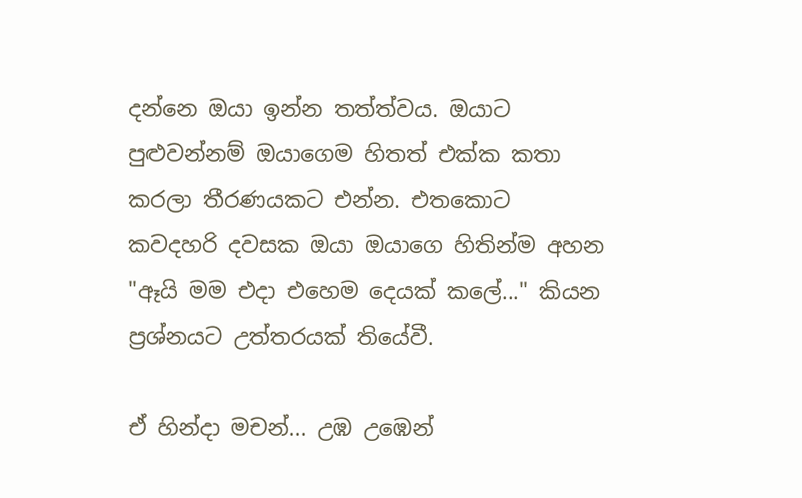දන්නෙ ඔයා ඉන්න තත්ත්වය. ඔයාට පුළුවන්නම් ඔයාගෙම හිතත් එක්ක කතා කරලා තීරණයකට එන්න. එතකොට කවදහරි දවසක ඔයා ඔයාගෙ හිතින්ම අහන "ඈයි මම එදා එහෙම දෙයක් කලේ..." කියන ප්‍රශ්නයට උත්තරයක් තියේවී.

ඒ හින්දා මචන්... උඹ උඹෙන්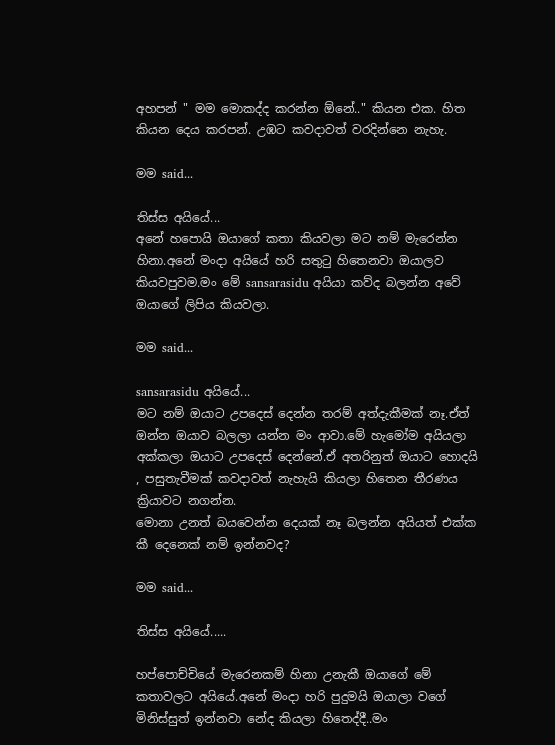අහපන් " මම මොකද්ද කරන්න ඕනේ.." කියන එක. හිත කියන දෙය කරපන්. උඹට කවදාවත් වරදින්නෙ නැහැ.

මම said...

තිස්ස අයියේ...
අනේ හපොයි ඔයාගේ කතා කියවලා මට නම් මැරෙන්න හිනා.අනේ මංදා අයියේ හරි සතුටු හිතෙනවා ඔයාලව කියවපුවම.මං මේ sansarasidu අයියා කව්ද බලන්න අවේ ඔයාගේ ලිපිය කියවලා.

මම said...

sansarasidu අයියේ...
මට නම් ඔයාට උපදෙස් දෙන්න තරම් අත්දැකීමක් නෑ.ඒත් ඔන්න ඔයාව බලලා යන්න මං ආවා.මේ හැමෝම අයියලා අක්කලා ඔයාට උපදෙස් දෙන්නේ.ඒ අතරිනුත් ඔයාට හොදයි , පසුතැවීමක් කවදාවත් නැහැයි කියලා හිතෙන තීරණය ක්‍රියාවට නගන්න.
මොනා උනත් බයවෙන්න දෙයක් නෑ බලන්න අයියත් එක්ක කී දෙනෙක් නම් ඉන්නවද?

මම said...

තිස්ස අයියේ.....

හප්පොච්චියේ මැරෙනකම් හිනා උනැකී ඔයාගේ මේ කතාවලට අයියේ.අනේ මංදා හරි පුදුමයි ඔයාලා වගේ මිනිස්සුත් ඉන්නවා නේද කියලා හිතෙද්දී..මං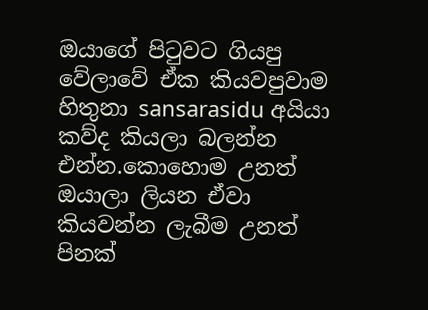ඔයාගේ පිටුවට ගියපු වේලාවේ ඒක කියවපුවාම හිතුනා sansarasidu අයියා කව්ද කියලා බලන්න එන්න.කොහොම උනත් ඔයාලා ලියන ඒවා කියවන්න ලැබීම උනත් පිනක්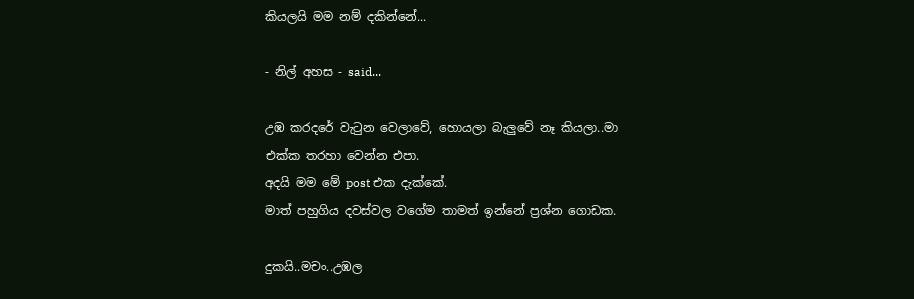කියලයි මම නම් දකින්නේ...

- නිල් අහස - said...

උඹ කරදරේ වැටුන වෙලාවේ, හොයලා බැලුවේ නෑ කියලා..මා එක්ක තරහා වෙන්න එපා.
අදයි මම මේ post එක දැක්කේ.
මාත් පහුගිය දවස්වල වගේම තාමත් ඉන්නේ ප්‍රශ්න ගොඩක.

දුකයි..මචං..උඹල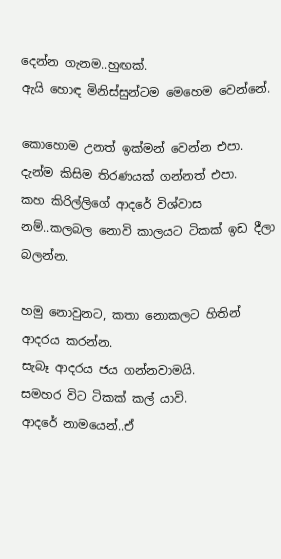දෙන්න ගැනම..හුඟක්.
ඇයි හොඳ මිනිස්සුන්ටම මෙහෙම වෙන්නේ.

කොහොම උනත් ඉක්මන් වෙන්න එපා.
දැන්ම කිසිම තිරණයක් ගන්නත් එපා.
කහ කිරිල්ලිගේ ආදරේ විශ්වාස නම්..කලබල නොවි කාලයට ටිකක් ඉඩ දීලා බලන්න.

හමු නොවුනට, කතා නොකලට හිතින් ආදරය කරන්න.
සැබෑ ආදරය ජය ගන්නවාමයි.
සමහර විට ටිකක් කල් යාවි.
ආදරේ නාමයෙන්..ඒ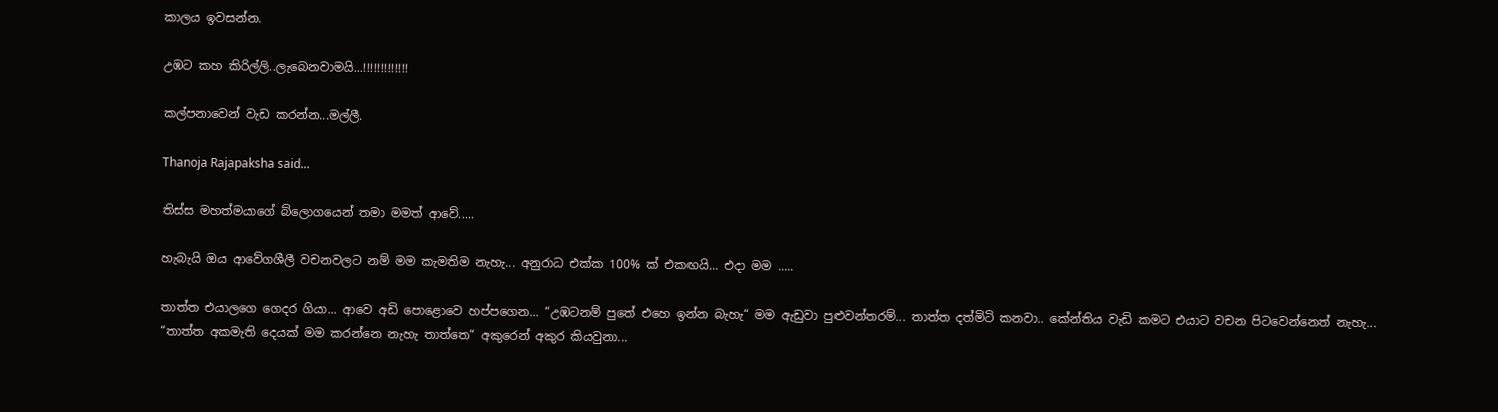කාලය ඉවසන්න.

උඹට කහ කිරිල්ලි..ලැබෙනවාමයි...!!!!!!!!!!!!!

කල්පනාවෙන් වැඩ කරන්න...මල්ලී.

Thanoja Rajapaksha said...

තිස්ස මහත්මයාගේ බ්ලොගයෙන් තමා මමත් ආවේ.....

හැබැයි ඔය ආවේගශීලී වචනවලට නම් මම කැමතිම නැහැ... අනුරාධ එක්ක 100% ක් එකඟයි... එදා මම .....

තාත්ත එයාලගෙ ගෙදර ගියා... ආවෙ අඩි පොළොවෙ හප්පගෙන... “උඹටනම් පුතේ එහෙ ඉන්න බැහැ“ මම ඇඩුවා පුළුවන්තරම්... තාත්ත දත්මිටි කනවා.. කේන්තිය වැඩි කමට එයාට වචන පිටවෙන්නෙත් නැහැ... “තාත්ත අකමැති දෙයක් මම කරන්නෙ නැහැ තාත්තෙ“ අකුරෙන් අකුර කියවුනා...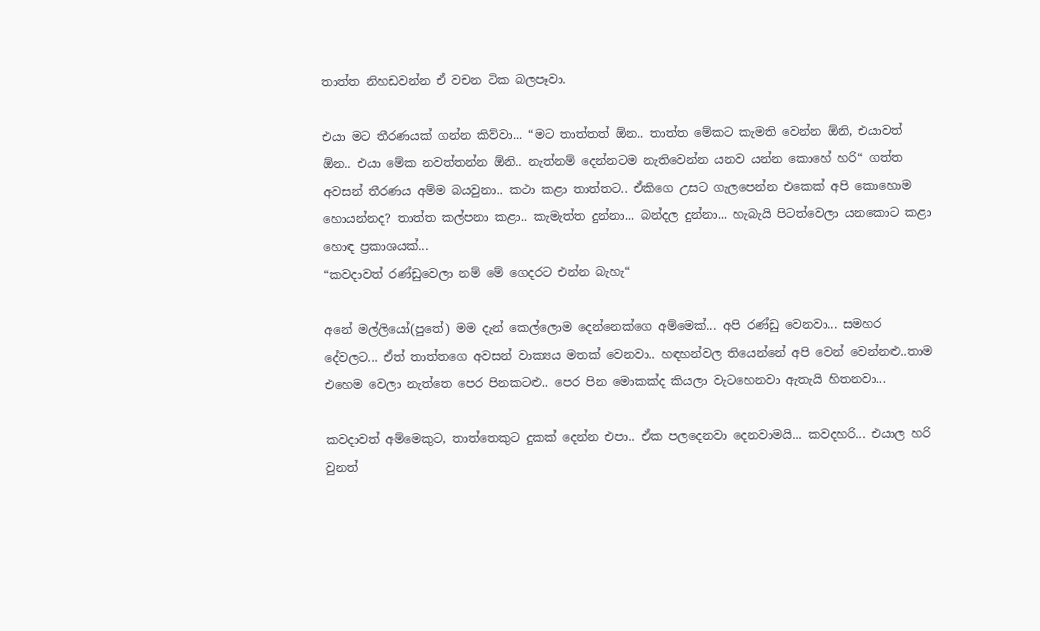තාත්ත නිහඩවන්න ඒ වචන ටික බලපෑවා.

එයා මට තීරණයක් ගන්න කිව්වා... “මට තාත්තත් ඕන.. තාත්ත මේකට කැමති වෙන්න ඕනි, එයාවත් ඕන.. එයා මේක නවත්තන්න ඕනි.. නැත්නම් දෙන්නටම නැතිවෙන්න යනව යන්න කොහේ හරි“ ගත්ත අවසන් තීරණය අම්ම බයවුනා.. කථා කළා තාත්තට.. ඒකිගෙ උසට ගැලපෙන්න එකෙක් අපි කොහොම හොයන්නද? තාත්ත කල්පනා කළා.. කැමැත්ත දුන්නා... බන්දල දුන්නා... හැබැයි පිටත්වෙලා යනකොට කළා හොඳ ප්‍රකාශයක්...
“කවදාවත් රණ්ඩුවෙලා නම් මේ ගෙදරට එන්න බැහැ“

අනේ මල්ලියෝ(පුතේ) මම දැන් කෙල්ලොම දෙන්නෙක්ගෙ අම්මෙක්... අපි රණ්ඩු වෙනවා... සමහර දේවලට... ඒත් තාත්තගෙ අවසන් වාක්‍යය මතක් වෙනවා.. හඳහන්වල තියෙන්නේ අපි වෙන් වෙන්නළු..තාම එහෙම වෙලා නැත්තෙ පෙර පිනකටළු.. පෙර පින මොකක්ද කියලා වැටහෙනවා ඇතැයි හිතනවා...

කවදාවත් අම්මෙකුට, තාත්තෙකුට දුකක් දෙන්න එපා.. ඒක පලදෙනවා දෙනවාමයි... කවදහරි... එයාල හරි වුනත්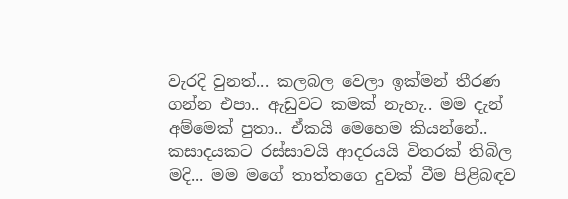වැරදි වුනත්... කලබල වෙලා ඉක්මන් තීරණ ගන්න එපා.. ඇඩුවට කමක් නැහැ.. මම දැන් අම්මෙක් පුතා.. ඒකයි මෙහෙම කියන්නේ.. කසාදයකට රස්සාවයි ආදරයයි විතරක් තිබිල මදි... මම මගේ තාත්තගෙ දුවක් වීම පිළිබඳව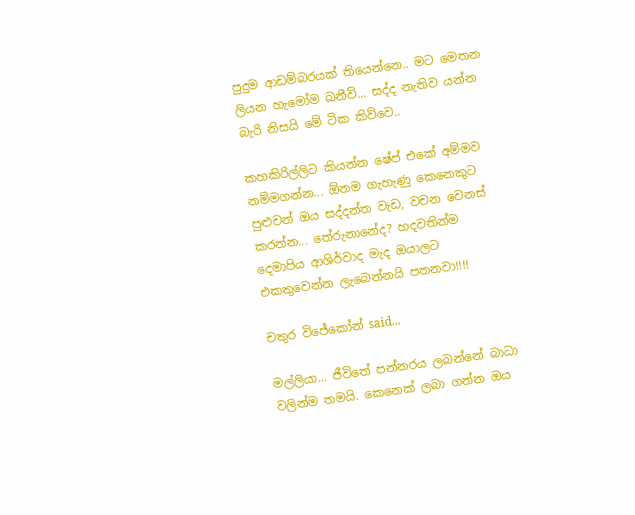පුදුම ආඩම්බරයක් තියෙන්නෙ.. මට මෙතන ලියන හැමෝම බනීවි... සද්ද නැතිව යන්න බැරි නිසයි මේ ටික කිව්වෙ..

කහකිරිල්ලිට කියන්න ෂේප් එකේ අම්මව නම්මගන්න... ඕනම ගැහැණු කෙනෙකුට පුළුවන් ඔය සද්දන්ත වැඩ, වචන වෙනස් කරන්න... තේරුනානේද? හදවතින්ම දෙමාපිය ආශිර්වාද මැද ඔයාලට එකතුවෙන්න ලැබෙන්නයි පතනවා!!!!

චතුර විජේකෝන් said...

මල්ලියා... ජීවිතේ පන්නරය ලබන්නේ බාධා වලින්ම තමයි. කෙනෙක් ලබා ගන්න ඔය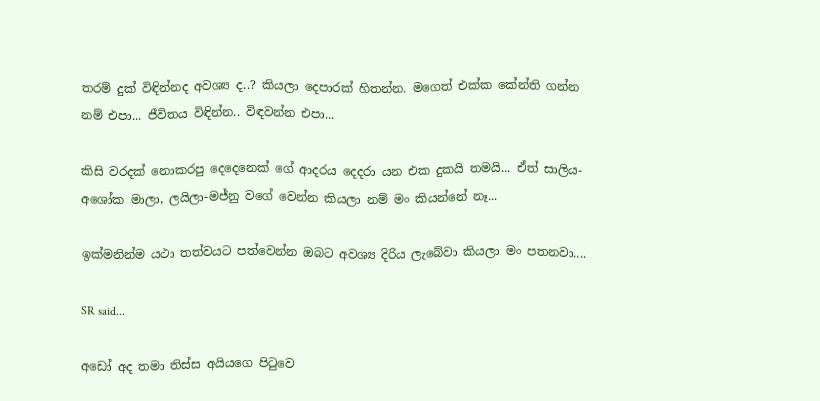තරම් දුක් විඳින්නද අවශ්‍ය ද..? කියලා දෙපාරක් හිතන්න. මගෙත් එක්ක කේන්ති ගන්න නම් එපා... ජීවිතය විඳින්න.. විඳවන්න එපා...

කිසි වරදක් නොකරපු දෙදෙනෙක් ගේ ආදරය දෙදරා යන එක දුකයි තමයි... ඒත් සාලිය-අශෝක මාලා, ලයිලා-මජ්නු වගේ වෙන්න කියලා නම් මං කියන්නේ නෑ...

ඉක්මනින්ම යථා තත්වයට පත්වෙන්න ඔබට අවශ්‍ය දිරිය ලැබේවා කියලා මං පතනවා....

SR said...

අඩෝ අද තමා තිස්ස අයියගෙ පිටුවෙ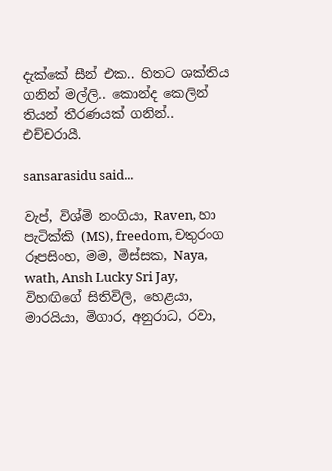දැක්කේ සීන් එක.. හිතට ශක්තිය ගනින් මල්ලි.. කොන්ද කෙලින් තියන් තීරණයක් ගනින්.. එච්ච‍රායී.

sansarasidu said...

වැප්, විශ්මි නංගියා, Raven, හා පැටික්කි (MS), freedom, චතුරංග රූපසිංහ, මම, මිස්සක, Naya, wath, Ansh Lucky Sri Jay, විහඟිගේ සිතිවිලි, හෙළයා, මාරයියා, මිගාර, අනුරාධ, රවා,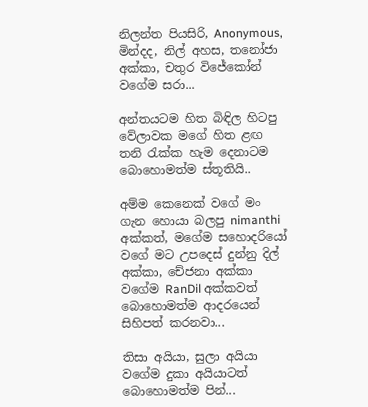නිලන්ත පියසිරි, Anonymous, මින්දද, නිල් අහස, තනෝජා අක්කා, චතුර විජේකෝන් වගේම සරා...

අන්තයටම හිත බිඳිල හිටපු වේලාවක මගේ හිත ළඟ තනි රැක්ක හැම දෙනාටම බොහොමත්ම ස්තූතියි..

අම්ම කෙනෙක් වගේ මං ගැන හොයා බලපු nimanthi අක්කත්, මගේම සහොදරියෝ වගේ මට උපදෙස් දුන්නු දිල් අක්කා, චේජනා අක්කා වගේම RanDil අක්කවත් බොහොමත්ම ආදරයෙන් සිහිපත් කරනවා...

තිසා අයියා, සුලා අයියා වගේම දුකා අයියාටත් බොහොමත්ම පින්...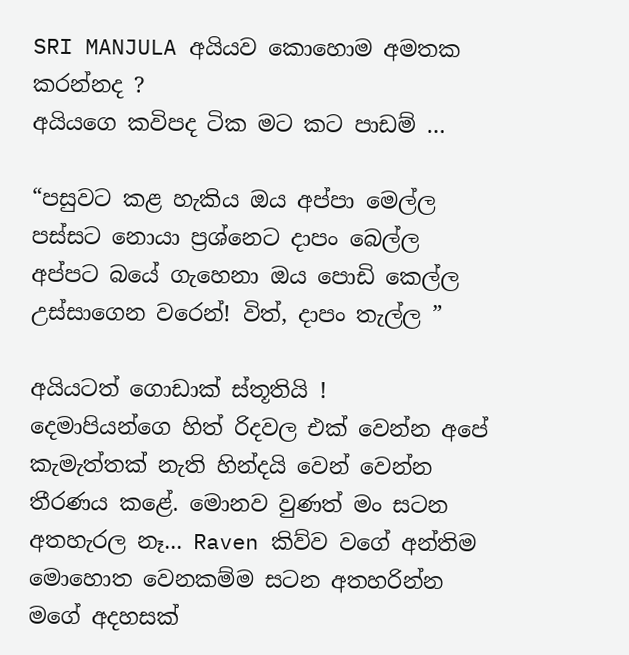SRI MANJULA අයියව කොහොම අමතක කරන්නද ?
අයියගෙ කවිපද ටික මට කට පාඩම් …

“පසුවට කළ හැකිය ‍ඔය අප්පා මෙල්ල
පස්සට නොයා ප්‍රශ්නෙට දාපං බෙල්ල
අප්පට බයේ ගැහෙනා ඔය පොඩි කෙල්ල
උස්සාගෙන වරෙන්! විත්, දාපං තැල්ල ”

අයියටත් ගොඩාක් ස්තූතියි !
දෙමාපියන්ගෙ හිත් රිදවල එක් වෙන්න අපේ කැමැත්තක් නැති හින්දයි වෙන් වෙන්න තීරණය කළේ. මොනව වුණත් මං සටන අතහැරල නෑ... Raven කිව්ව වගේ අන්තිම මොහොත වෙනකම්ම සටන අතහරින්න මගේ අදහසක්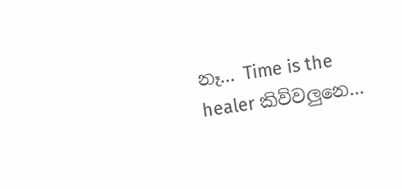නෑ... Time is the healer කිව්වලුනෙ...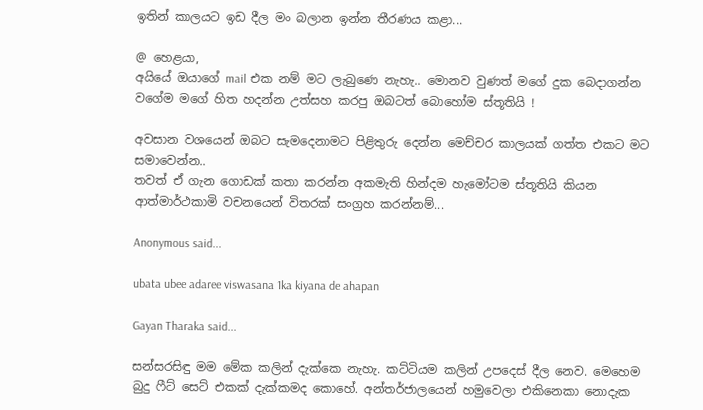ඉතින් කාලයට ඉඩ දීල මං බලාන ඉන්න තීරණය කළා...

@ හෙළයා,
අයියේ ඔයාගේ mail එක නම් මට ලැබුණෙ නැහැ.. මොනව වුණත් මගේ දුක බෙදාගන්න වගේම මගේ හිත හදන්න උත්සහ කරපු ඔබටත් බොහෝම ස්තූතියි !

අවසාන වශයෙන් ඔබට සැමදෙනාමට පිළිතුරු දෙන්න මෙච්චර කාලයක් ගත්ත එකට මට සමාවෙන්න..
තවත් ඒ ගැන ගොඩක් කතා කරන්න අකමැති හින්දම හැමෝටම ස්තූතියි කියන ආත්මාර්ථකාමි වචනයෙන් විතරක් සංග්‍රහ කරන්නම්...

Anonymous said...

ubata ubee adaree viswasana 1ka kiyana de ahapan

Gayan Tharaka said...

සන්සරසිඳු මම මේක කලින් දැක්කෙ නැහැ. කට්ටියම කලින් උපදෙස් දීල නෙව. මෙහෙම බුදු ෆීට් සෙට් එකක් දැක්කමද කොහේ. අන්තර්ජාලයෙන් හමුවෙලා එකිනෙකා නොදැක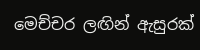මෙච්චර ලඟින් ඇසුරක්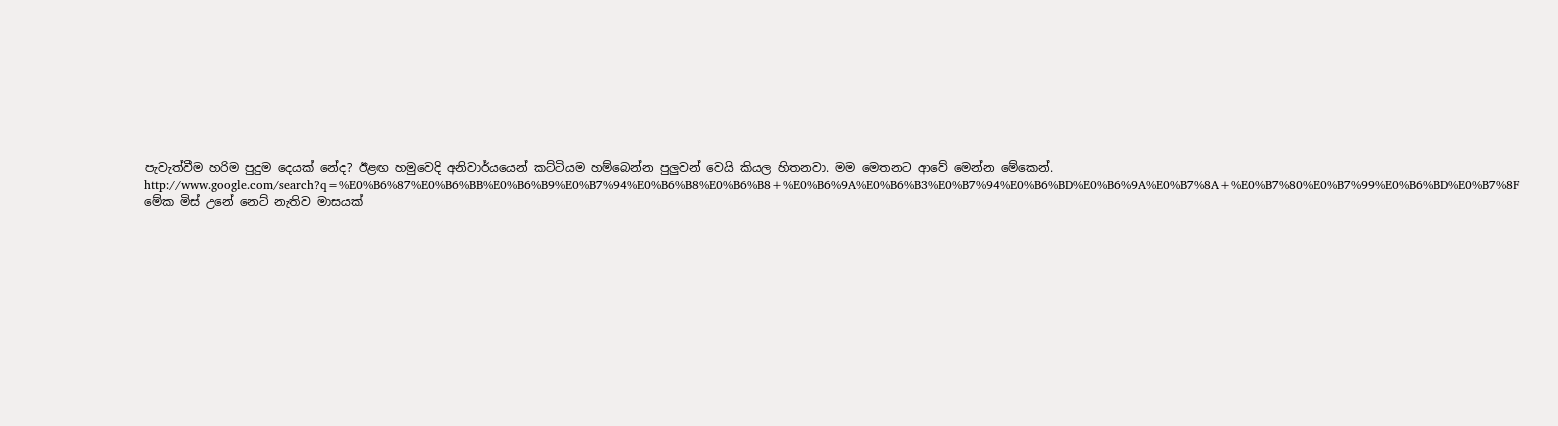පැවැත්වීම හරිම පුදුම දෙයක් නේද? ඊළඟ හමුවෙදි අනිවාර්යයෙන් කට්ටියම හම්බෙන්න පුලුවන් වෙයි කියල හිතනවා. මම මෙතනට ආවේ මෙන්න මේකෙන්. http://www.google.com/search?q=%E0%B6%87%E0%B6%BB%E0%B6%B9%E0%B7%94%E0%B6%B8%E0%B6%B8+%E0%B6%9A%E0%B6%B3%E0%B7%94%E0%B6%BD%E0%B6%9A%E0%B7%8A+%E0%B7%80%E0%B7%99%E0%B6%BD%E0%B7%8F මේක මිස් උනේ නෙට් නැතිව මාසයක්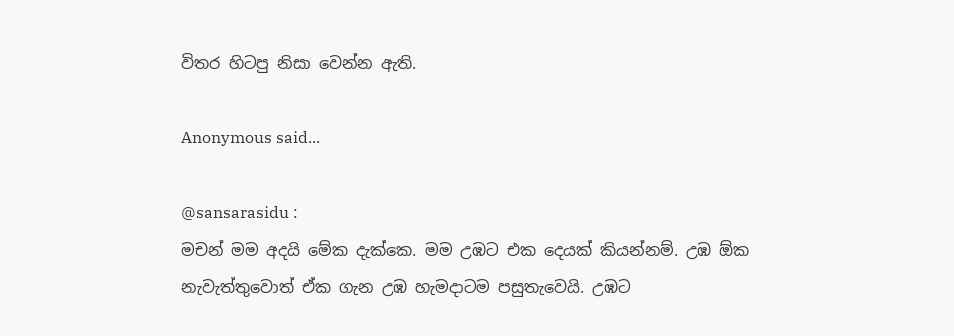විතර හිටපු නිසා වෙන්න ඇති.

Anonymous said...

@sansarasidu :
මචන් මම අදයි මේක දැක්කෙ. මම උඹට එක දෙයක් කියන්නම්. උඹ ඕක නැවැත්තුවොත් ඒක ගැන උඹ හැමදාටම පසුතැවෙයි. උඹට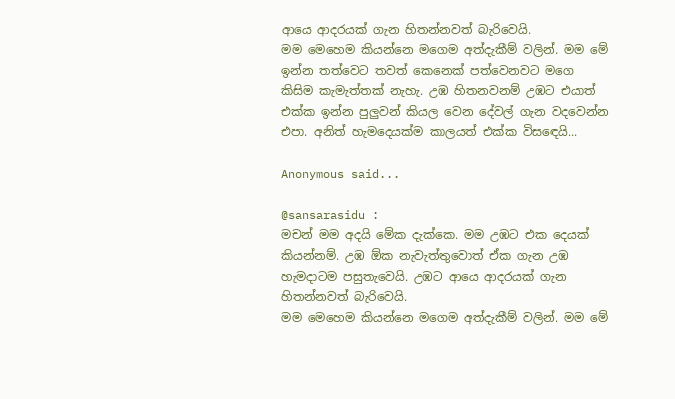ආයෙ ආදරයක් ගැන හිතන්නවත් බැරිවෙයි.
මම මෙහෙම කියන්නෙ මගෙම අත්දැකීම් වලින්. මම මේ ඉන්න තත්වෙට තවත් කෙනෙක් පත්වෙනවට මගෙ කිසිම කැමැත්තක් නැහැ. උඹ හිතනවනම් උඹට එයාත් එක්ක ඉන්න පුලුවන් කියල වෙන දේවල් ගැන වදවෙන්න එපා. අනිත් හැමදෙයක්ම කාලයත් එක්ක විසඳෙයි...

Anonymous said...

@sansarasidu :
මචන් මම අදයි මේක දැක්කෙ. මම උඹට එක දෙයක් කියන්නම්. උඹ ඕක නැවැත්තුවොත් ඒක ගැන උඹ හැමදාටම පසුතැවෙයි. උඹට ආයෙ ආදරයක් ගැන හිතන්නවත් බැරිවෙයි.
මම මෙහෙම කියන්නෙ මගෙම අත්දැකීම් වලින්. මම මේ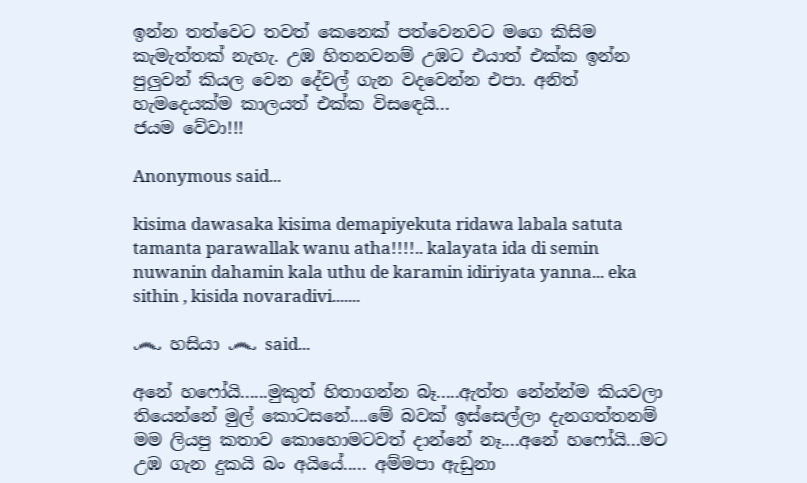ඉන්න තත්වෙට තවත් කෙනෙක් පත්වෙනවට මගෙ කිසිම කැමැත්තක් නැහැ. උඹ හිතනවනම් උඹට එයාත් එක්ක ඉන්න පුලුවන් කියල වෙන දේවල් ගැන වදවෙන්න එපා. අනිත් හැමදෙයක්ම කාලයත් එක්ක විසඳෙයි...
ජයම වේවා!!!

Anonymous said...

kisima dawasaka kisima demapiyekuta ridawa labala satuta tamanta parawallak wanu atha!!!!.. kalayata ida di semin nuwanin dahamin kala uthu de karamin idiriyata yanna... eka sithin , kisida novaradivi.......

෴ හසියා ෴ said...

අනේ හෆෝයි......මුකුත් හිතාගන්න බෑ.....ඇත්ත නේන්න්ම කියවලා තියෙන්නේ මුල් කොටසනේ....මේ බවක් ඉස්සෙල්ලා දැනගත්තනම් මම ලියපු කතාව කොහොමටවත් දාන්නේ නෑ....අනේ හෆෝයි...ම‍ට උඹ ගැන දුකයි බං අයියේ..... අම්මපා ඇඩුනා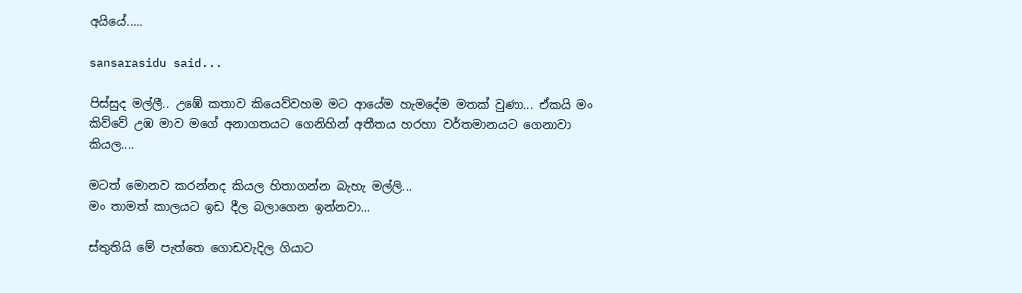අයියේ.....

sansarasidu said...

පිස්සුද මල්ලී.. උඹේ කතාව කියෙව්වහම මට ආයේම හැමදේම මතක් වුණා... ඒකයි මං කිව්වේ උඹ මාව මගේ අනාගතයට ගෙනිහින් අතීතය හරහා වර්තමානයට ගෙනාවා කියල....

මටත් මොනව කරන්නද කියල හිතාගන්න බැහැ මල්ලි...
මං තාමත් කාලයට ඉඩ දීල බලාගෙන ඉන්නවා...

ස්තුතියි මේ පැත්තෙ ගොඩවැදිල ගියාට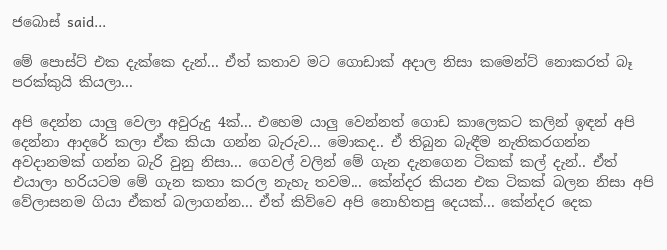ජබොස් said...

මේ පොස්ට් එක දැක්කෙ දැන්... ඒත් කතාව මට ගොඩාක් අදාල නිසා කමෙන්ට් නොකරත් බෑ පරක්කුයි කියලා...

අපි දෙන්න යාලු වෙලා අවුරුදු 4ක්... එහෙම යාලු වෙන්නත් ගොඩ කාලෙකට කලින් ඉඳන් අපි දෙන්නා ආදරේ කලා ඒක කියා ගන්න බැරුව... මොකද.. ඒ තිබුන බැඳීම නැතිකරගන්න අවදානමක් ගන්න බැරි වුනු නිසා... ගෙවල් වලින් මේ ගැන දැනගෙන ටිකක් කල් දැන්.. ඒත් එයාලා හරියටම මේ ගැන කතා කරල නැහැ තවම... කේන්දර කියන එක ටිකක් බලන නිසා අපි වේලාසනම ගියා ඒකත් බලාගන්න... ඒත් කිව්වෙ අපි නොහිතපු දෙයක්... කේන්දර දෙක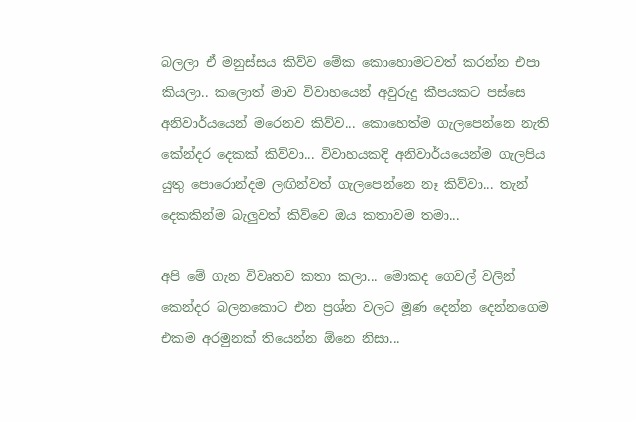බලලා ඒ මනුස්සය කිව්ව මේක කොහොමටවත් කරන්න එපා කියලා.. කලොත් මාව විවාහයෙන් අවුරුදු කීපයකට පස්සෙ අනිවාර්යයෙන් මරෙනව කිව්ව... කොහෙත්ම ගැලපෙන්නෙ නැති කේන්දර දෙකක් කිව්වා... විවාහයකදි අනිවාර්යයෙන්ම ගැලපිය යුතු පොරොන්දම ලඟින්වත් ගැලපෙන්නෙ නෑ කිව්වා... තැන් දෙකකින්ම බැලුවත් කිව්වෙ ඔය කතාවම තමා...

අපි මේ ගැන විවෘතව කතා කලා... මොකද ගෙවල් වලින් කෙන්දර බලනකොට එන ප්‍රශ්න වලට මූණ දෙන්න දෙන්නගෙම එකම අරමුනක් තියෙන්න ඕනෙ නිසා...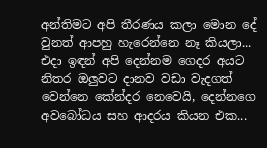අන්තිමට අපි තීරණය කලා මොන දේ වුනත් ආපහු හැරෙන්නෙ නෑ කියලා... එදා ඉඳන් අපි දෙන්නම ගෙදර අයට නිතර ඔලුවට දානව වඩා වැදගත් වෙන්නෙ කේන්දර නෙවෙයි, දෙන්නගෙ අවබෝධය සහ ආදරය කියන එක...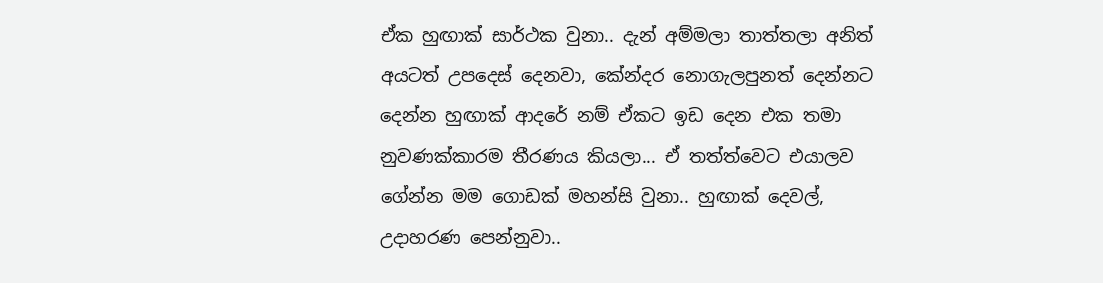ඒක හුඟාක් සාර්ථක වුනා.. දැන් අම්මලා තාත්තලා අනිත් අයටත් උපදෙස් දෙනවා, කේන්දර නොගැලපුනත් දෙන්නට දෙන්න හුඟාක් ආදරේ නම් ඒකට ඉඩ දෙන එක තමා නුවණක්කාරම තීරණය කියලා... ඒ තත්ත්වෙට එයාලව ගේන්න මම ගොඩක් මහන්සි වුනා.. හුඟාක් දෙවල්, උදාහරණ පෙන්නුවා..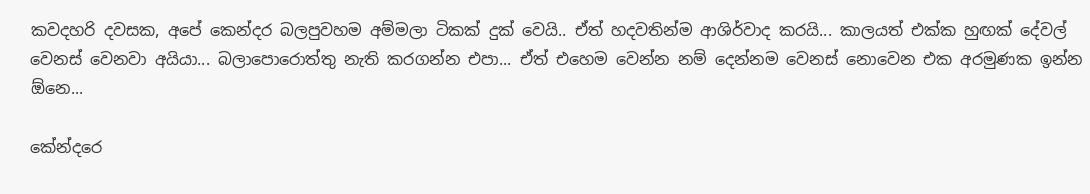කවදහරි දවසක, අපේ කෙන්දර බලපුවහම අම්මලා ටිකක් දුක් වෙයි.. ඒත් හදවතින්ම ආශිර්වාද කරයි... කාලයත් එක්ක හුඟක් දේවල් වෙනස් වෙනවා අයියා... බලාපොරොත්තු නැති කරගන්න එපා... ඒත් එහෙම වෙන්න නම් දෙන්නම වෙනස් නොවෙන එක අරමුණක ඉන්න ඕනෙ...

කේන්දරෙ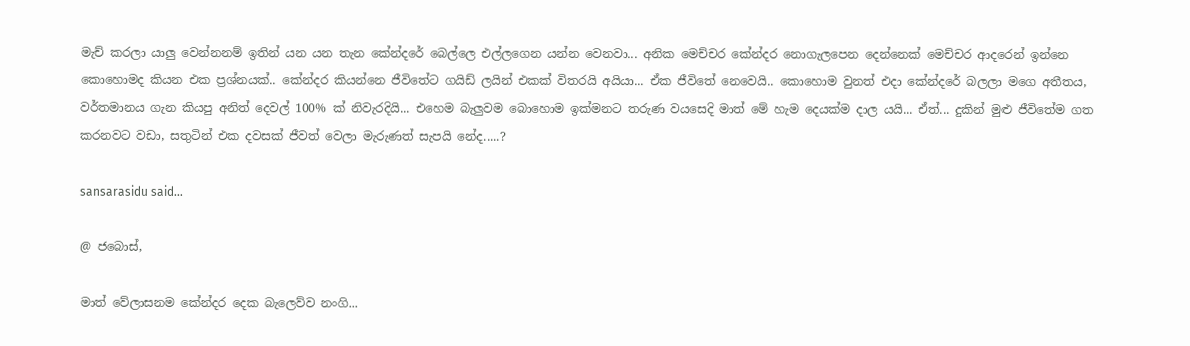මැච් කරලා යාලු වෙන්නනම් ඉතින් යන යන තැන කේන්දරේ බෙල්ලෙ එල්ලගෙන යන්න වෙනවා... අනික මෙච්චර කේන්දර නොගැලපෙන දෙන්නෙක් මෙච්චර ආදරෙන් ඉන්නෙ කොහොමද කියන එක ප්‍රශ්නයක්.. කේන්දර කියන්නෙ ජීවිතේට ගයිඩ් ලයින් එකක් විතරයි අයියා... ඒක ජීවිතේ නෙවෙයි.. කොහොම වුනත් එදා කේන්දරේ බලලා මගෙ අතීතය, වර්තමානය ගැන කියපු අනිත් දෙවල් 100% ක් නිවැරදියි... එහෙම බැලුවම බොහොම ඉක්මනට තරුණ වයසෙදි මාත් මේ හැම දෙයක්ම දාල යයි... ඒත්... දුකින් මුළු ජීවිතේම ගත කරනවට වඩා, සතුටින් එක දවසක් ජීවත් වෙලා මැරුණත් සැපයි නේද.....?

sansarasidu said...

@ ජබොස්,

මාත් වේලාසනම කේන්දර දෙක බැලෙව්ව නංගි...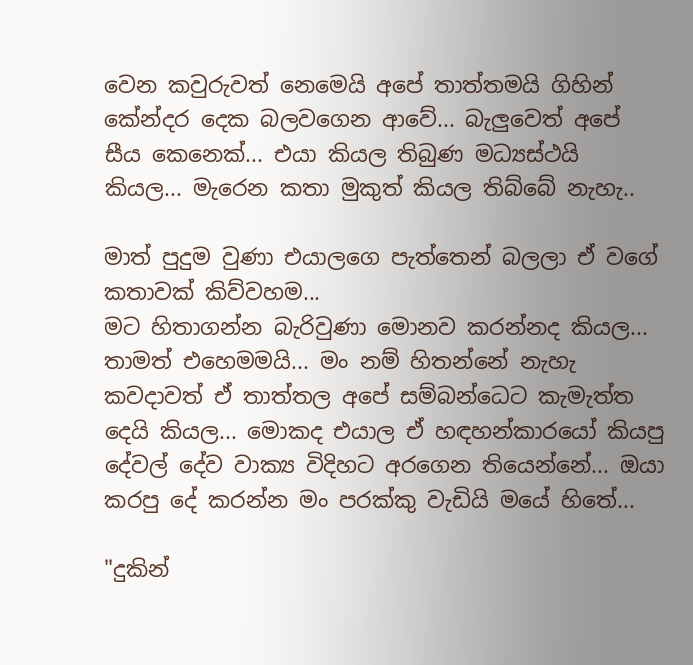වෙන කවුරුවත් නෙමෙයි අපේ තාත්තමයි ගිහින් කේන්දර දෙක බලවගෙන ආවේ... බැලුවෙත් අපේ සීය කෙනෙක්... එයා කියල තිබුණ මධ්‍යස්ථයි කියල... මැරෙන කතා මුකුත් කියල තිබ්බේ නැහැ..

මාත් පුදුම වුණා එයාලගෙ පැත්තෙන් බලලා ඒ වගේ කතාවක් කිව්වහම...
මට හිතාගන්න බැරිවුණා මොනව කරන්නද කියල...
තාමත් එහෙමමයි... මං නම් හිතන්නේ නැහැ කවදාවත් ඒ තාත්තල අපේ සම්බන්ධෙට කැමැත්ත දෙයි කියල... මොකද එයාල ඒ හඳහන්කාරයෝ කියපු දේවල් දේව වාක්‍ය විදිහට අරගෙන තියෙන්නේ... ඔයා කරපු දේ කරන්න මං පරක්කු වැඩියි මයේ හිතේ...

"දුකින්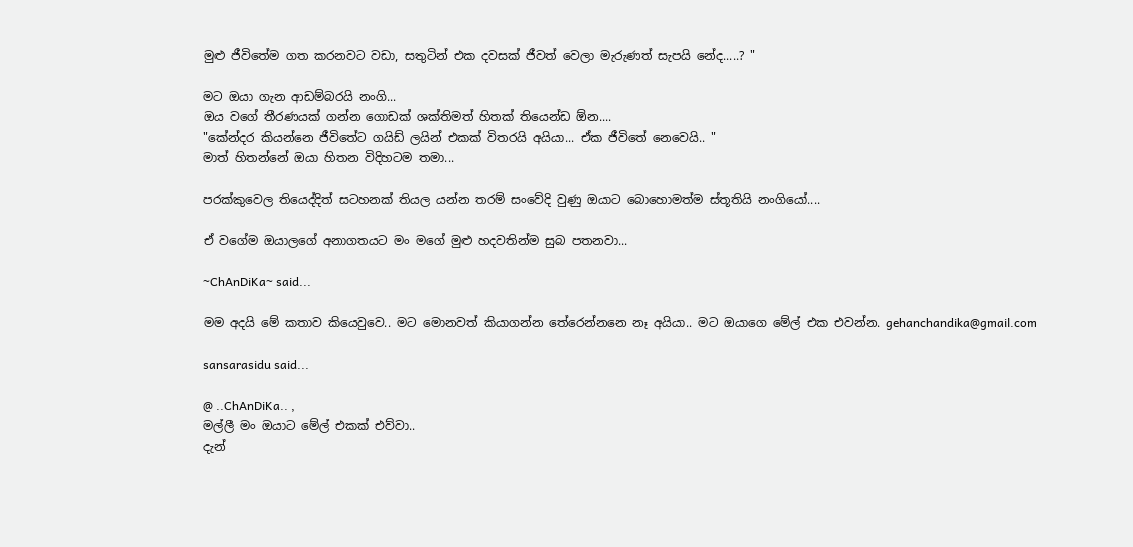මුළු ජීවිතේම ගත කරනවට වඩා, සතුටින් එක දවසක් ජීවත් වෙලා මැරුණත් සැපයි නේද.....? "

මට ඔයා ගැන ආඩම්බරයි නංගි...
ඔය වගේ තීරණයක් ගන්න ගොඩක් ශක්තිමත් හිතක් තියෙන්ඩ ඕන....
"කේන්දර කියන්නෙ ජීවිතේට ගයිඩ් ලයින් එකක් විතරයි අයියා... ඒක ජීවිතේ නෙවෙයි.. "
මාත් හිතන්නේ ඔයා හිතන විදිහටම තමා...

පරක්කුවෙල තියෙද්දිත් සටහනක් තියල යන්න තරම් සංවේදි වුණු ඔයාට බොහොමත්ම ස්තූතියි නංගියෝ....

ඒ වගේම ඔයාලගේ අනාගතයට මං මගේ මුළු හදවතින්ම සුබ පතනවා...

~ChAnDiKa~ said...

මම අදයි මේ කතාව කියෙවුවෙ.. මට මොනවත් කියාගන්න තේරෙන්නනෙ නෑ අයියා.. මට ඔයාගෙ මේල් එක එවන්න. gehanchandika@gmail.com

sansarasidu said...

@ ..ChAnDiKa.. ,
මල්ලී මං ඔයාට මේල් එකක් එව්වා..
දැන්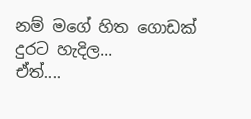නම් මගේ හිත ගොඩක් දුරට හැදිල...
ඒත්....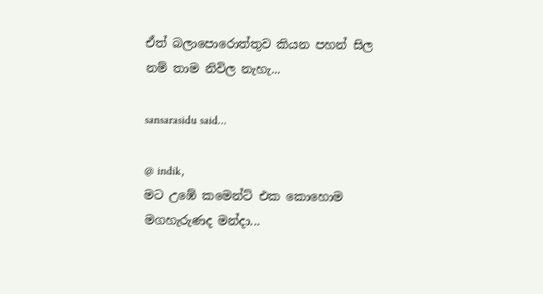ඒත් බලාපොරොත්තුව කියන පහන් සිල නම් තාම නිවිල නැහැ...

sansarasidu said...

@ indik,
මට උඹේ කමෙන්ට් එක කොහොම මගහැරුණද මන්දා...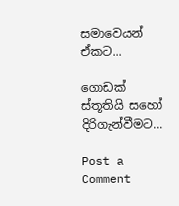සමාවෙයන් ඒකට...

ගොඩක් ස්තූතියි සහෝ දිරිගැන්වීමට...

Post a Comment